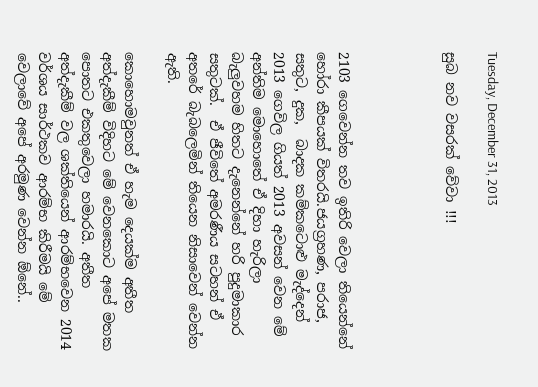Tuesday, December 31, 2013

සුබ නව වසරක් වේවා !!!




2103 ගෙවෙන්න තව ඉතිරි වෙලා තියෙන්නේ හෝරා කීපයක් විතරයි.ජයග්‍රහණ, පරාජ, සතුට, දුක,  බාදක කම්කටොළු මැද්දෙන් 2013 ගෙවිල ගියත් 2013 අවසන් වෙන මේ අන්තිම මොහොතේ ඒ දිහා හැරිලා බැලුවහම හිතට දැනෙන්නේ හරි පුදුමාකාර සතුටක්.  ඒ ජීවිතේ අමරණීය සටහන් ඒ අතරේ බැබලෙමින් තියෙන නිසාවෙන් වෙන්න ඇති.

කොහොමවුනත් ඒ හැම දෙයක්ම අතීත අත්දැකීම් විදිහට මේ වෙනකොට අපේ මතක පොතට එකතුවෙලා හමාරයි. අතීත අත්දැකීම් වල ශක්තියෙන් ආරම්භවෙන 2014 වර්ශය සාර්ථකව ආරම්භ කිරීමයි මේ වෙලාවේ අපේ අරමුණ වෙන්න ඕනේ..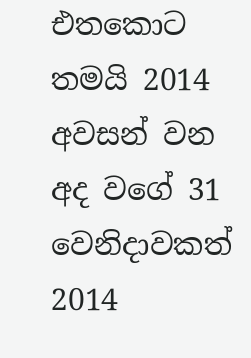එතකොට තමයි 2014 අවසන් වන අද වගේ 31 වෙනිදාවකත් 2014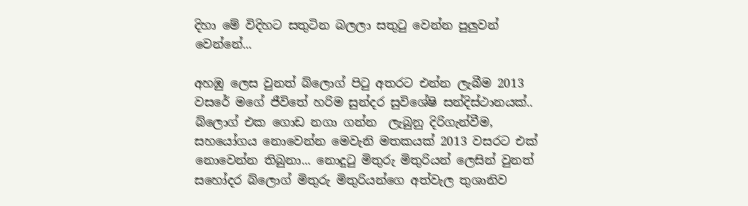දිහා මේ විදිහට සතුටින බලලා සතු‍ටු වෙන්න පුලුවන් වෙන්නේ...

අහඹු ලෙස වුනත් බ්ලොග් පි‍ටු අතරට එන්න ලැබීම 2013 වසරේ මගේ ජීවිතේ හරිම සුන්දර සුවිශේෂි සන්දිස්ථානයක්..  බ්ලොග් එක ගොඩ නගා ගන්න  ලැබුනු දිරිගැන්වීම, සහයෝගය නොවෙන්න මෙවැනි මතකයක් 2013 වසරට එක් නොවෙන්න තිබුනා... නොදු‍ටු මිතුරු මිතුරියන් ලෙසින් වුනත් සහෝදර බ්ලොග් මිතුරු මිතුරියන්ගෙ අත්වැල තුශානිව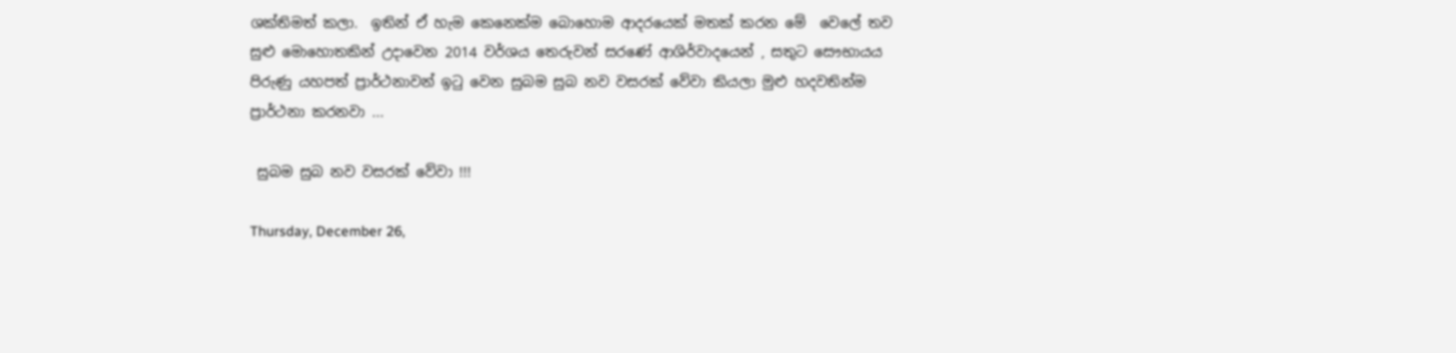ශක්තිමත් කලා.  ඉතින් ඒ හැම කෙනෙක්ම බොහොම ආදරයෙක් මතක් කරන මේ  වෙලේ තව සුළු මොහොතකින් උදාවෙන 2014 වර්ශය තෙරුවන් සරණේ ආශිර්වාදයෙන් , සතුට සෞභායය පිරුණු යහපත් ප්‍රාර්ථනාවන් ඉ‍ටු වෙන සුබම සුබ නව වසරක් වේවා කියලා මුළු හදවතින්ම ප්‍රාර්ථනා කරනවා ...

 සුබම සුබ නව වසරක් වේවා !!!

Thursday, December 26,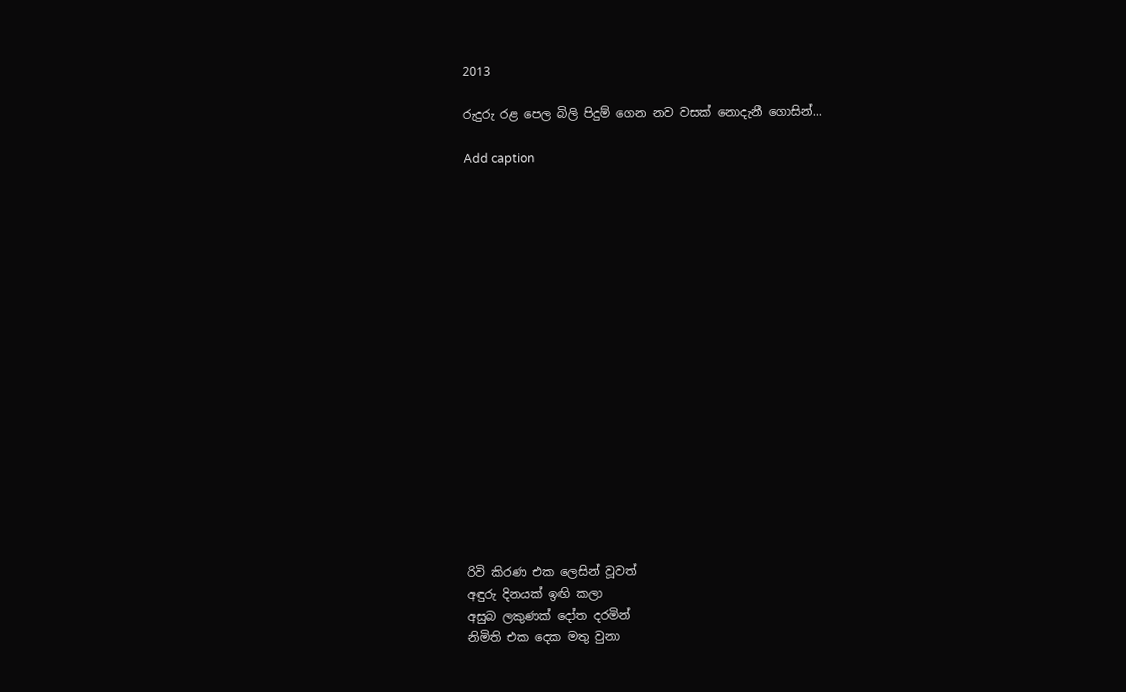2013

රුදුරු රළ පෙල බිලි පිදුම් ගෙන නව වසක් නොදැනී ගොසින්...

Add caption


















රිවි කිරණ එක ලෙසින් වූවත්
අඳුරු දිනයක් ඉඟි කලා
අසුබ ලකුණක් දෝත දරමින්
නිමිති එක දෙක මතු වුනා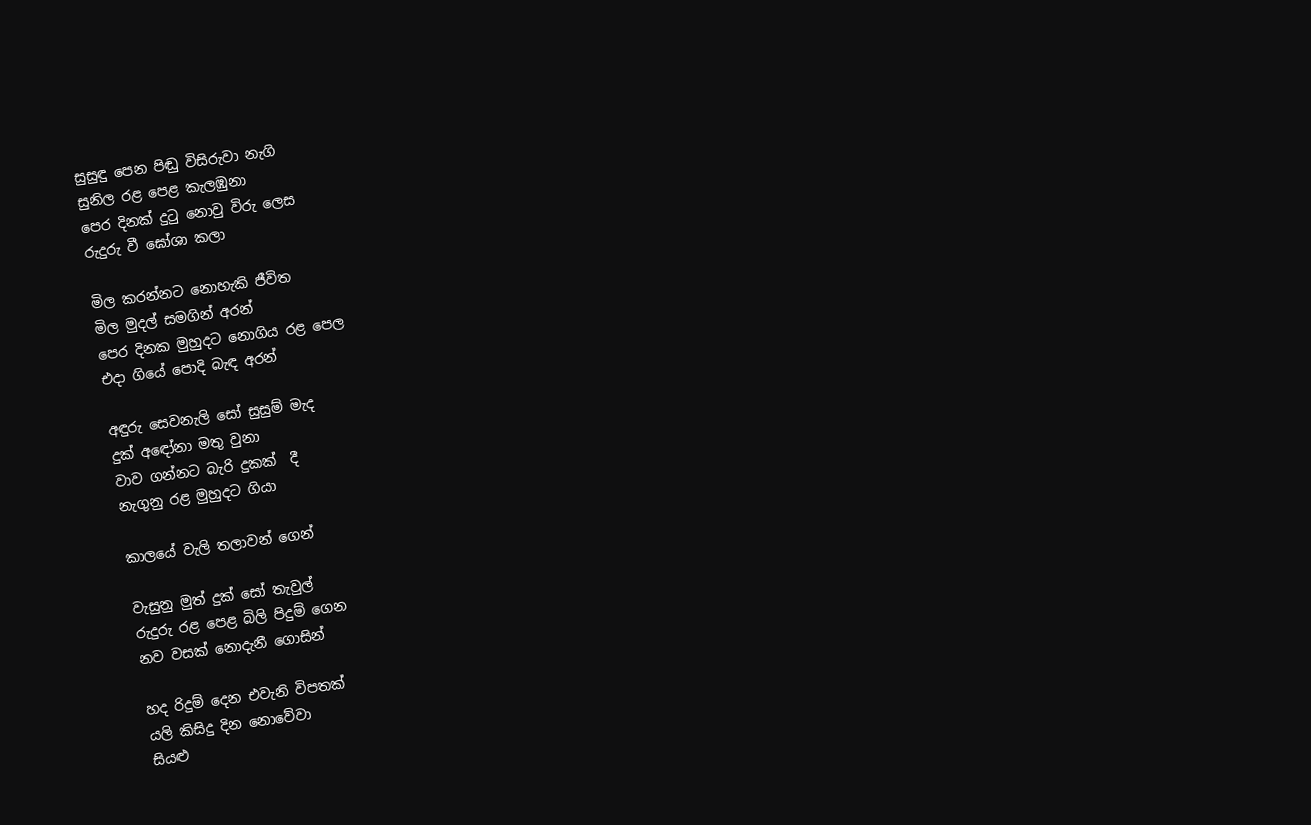සුසුඳු පෙන පිඬු විසිරුවා නැගි
සුනිල රළ පෙළ කැලඹුනා
පෙර දිනක් දු‍ටු නොවු විරු ලෙස
රුදුරු වී ඝෝශා කලා

මිල කරන්නට නොහැකි ජීවිත
මිල මුදල් සමගින් අරන්
පෙර දිනක මුහුදට නොගිය රළ පෙල
එදා ගියේ පොදි බැඳ අරන්

අඳුරු සෙවනැලි සෝ සුසුම් මැද
දුක් අඳෝනා මතු වුනා
වාව ගන්නට බැරි දුකක්  දී
නැගුනු රළ මුහුදට ගියා

කාලයේ වැලි තලාවන් ගෙන්

වැසුනු මුත් දුක් සෝ තැවුල්
රුදුරු රළ පෙළ බිලි පිදුම් ගෙන
නව වසක් නොදැනී ගොසින්

හද රිදුම් දෙන එවැනි විපතක්
යලි කිසිදු දින නොවේවා
සියළු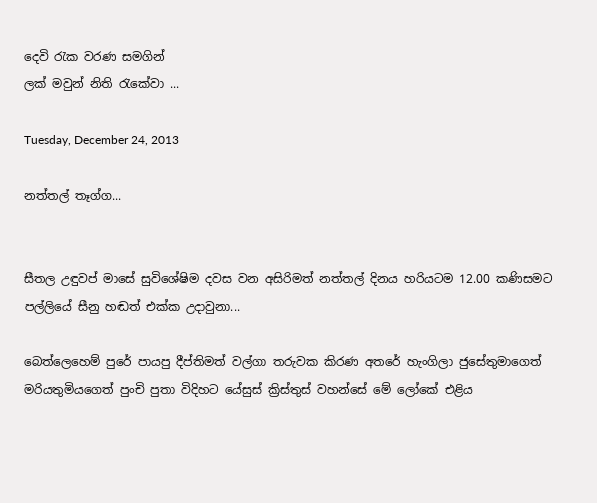දෙවි ‍රැක වරණ සමගින්
ලක් මවුන් නිති ‍රැකේවා ...

Tuesday, December 24, 2013

නත්තල් තෑග්ග...


සීතල උඳුවප් මාසේ සුවිශේෂිම දවස වන අසිරිමත් නත්තල් දිනය හරියටම 12.00 කණිසමට පල්ලියේ සීනු හඬත් එක්ක උදාවුනා...

බෙත්ලෙහෙම් පුරේ පායපු දීප්තිමත් වල්ගා තරුවක කිරණ අතරේ හැංගිලා ජුසේතුමාගෙත් මරියතුමියගෙත් පුංචි පුතා විදිහට යේසුස් ක්‍රිස්තුස් වහන්සේ මේ ලෝකේ එළිය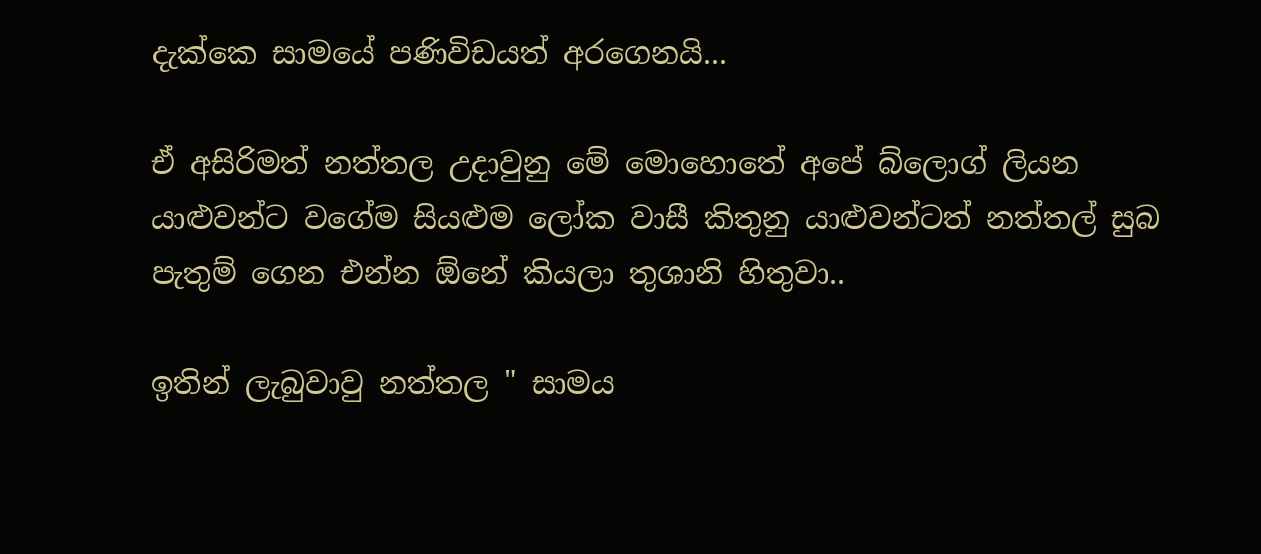දැක්කෙ සාමයේ පණිවිඩයත් අරගෙනයි...

ඒ අසිරිමත් නත්තල උදාවුනු මේ මොහොතේ අපේ බ්ලොග් ලියන යාළුවන්ට වගේම සියළුම ලෝක වාසී කිතුනු යාළුවන්ටත් නත්තල් සුබ පැතුම් ගෙන එන්න ඕනේ කියලා තුශානි හිතුවා..

ඉතින් ලැබුවාවු නත්තල " සාමය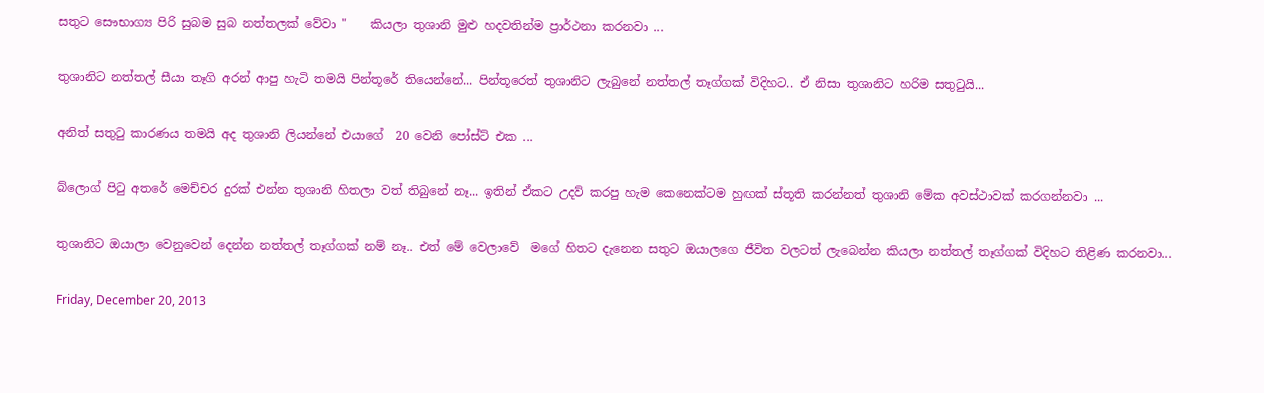සතුට සෞභාග්‍ය පිරි සුබම සුබ නත්තලක් වේවා "    කියලා තුශානි මුළු හදවතින්ම ප්‍රාර්ථනා කරනවා ...

තුශානිට නත්තල් සීයා තෑගි අරන් ආපු හැටි තමයි පින්තූරේ තියෙන්නේ... පින්තූරෙත් තුශානිට ලැබුනේ නත්තල් තෑග්ගක් විදිහට.. ඒ නිසා තුශානිට හරිම සතුටුයි...

අනිත් සතුටු කාරණය තමයි අද තුශානි ලියන්නේ එයාගේ  20 වෙනි පෝස්ට් එක ...

බ්ලොග් පිටු අතරේ මෙච්චර දුරක් එන්න තුශානි හිතලා වත් තිබුනේ නෑ... ඉතින් ඒකට උදව් කරපු හැම කෙනෙක්ටම හුඟක් ස්තූති කරන්නත් තුශානි මේක අවස්ථාවක් කරගන්නවා ...

තුශානිට ඔයාලා වෙනුවෙන් දෙන්න නත්තල් තෑග්ගක් නම් නෑ.. එත් මේ වෙලාවේ  මගේ හිතට දැනෙන සතුට ඔයාලගෙ ජීවිත වලටත් ලැබෙන්න කියලා නත්තල් තෑග්ගක් විදිහට තිළිණ කරනවා...

Friday, December 20, 2013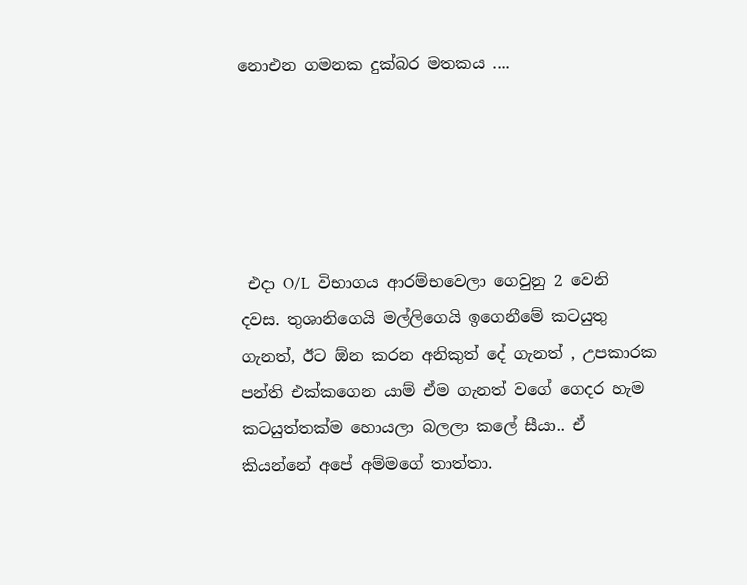නොඑන ගමනක දුක්බර මතකය ....





 එදා O/L  විභාගය ආරම්භවෙලා ගෙවුනු 2 වෙනි දවස. තුශානිගෙයි මල්ලිගෙයි ඉගෙනීමේ කටයුතු ගැනත්, ඊට ඕන කරන අනිකුත් දේ ගැනත් , උපකාරක පන්ති එක්කගෙන යාම් ඒම ගැනත් වගේ ගෙදර හැම කටයුත්තක්ම හොයලා බලලා කලේ සීයා.. ඒ කියන්නේ අපේ අම්මගේ තාත්තා.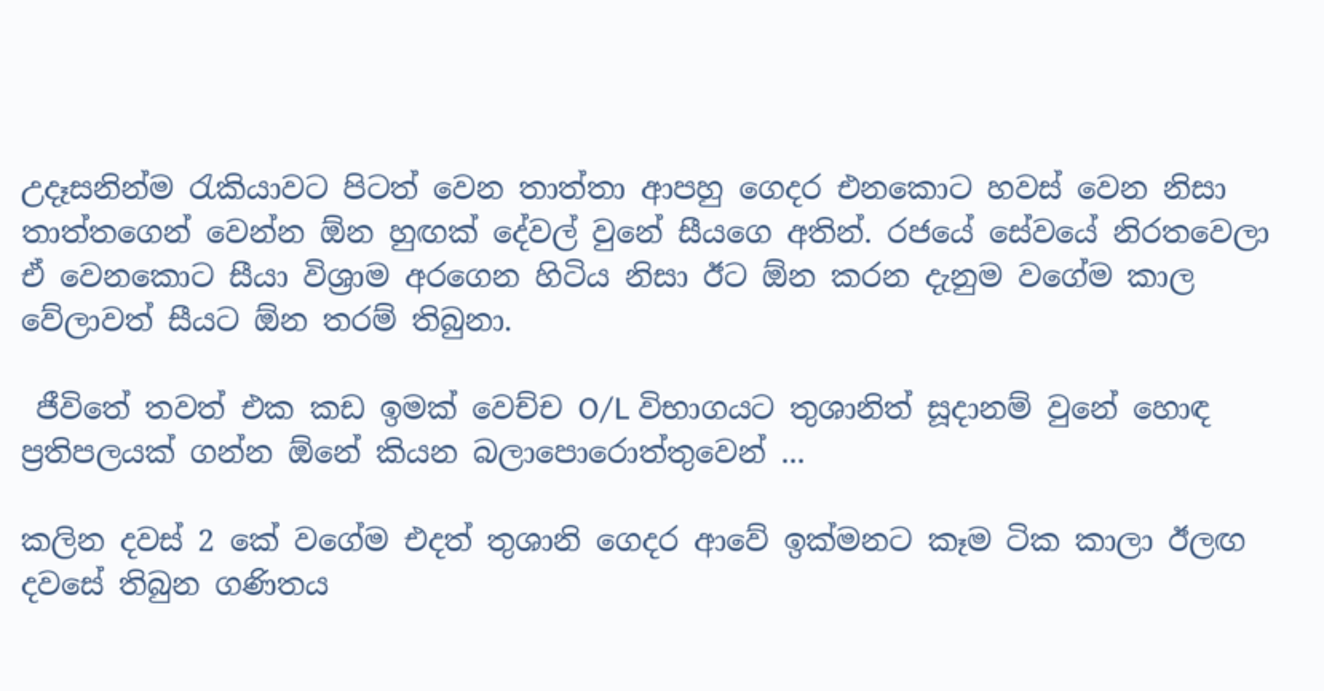උදෑසනින්ම ‍රැකියාවට පිටත් වෙන තාත්තා ආපහු ගෙදර එනකොට හවස් වෙන නිසා තාත්තගෙන් වෙන්න ඕන හුඟක් දේවල් වුනේ සීයගෙ අතින්. රජයේ සේවයේ නිරතවෙලා ඒ වෙනකොට සීයා විශ්‍රාම අරගෙන හිටිය නිසා ඊට ඕන කරන දැනුම වගේම කාල වේලාවත් සීයට ඕන තරම් තිබුනා.

 ජීවිතේ තවත් එක කඩ ඉමක් වෙච්ච O/L විභාගයට තුශානිත් සූදානම් වුනේ හොඳ ප්‍රතිපලයක් ගන්න ඕනේ කියන බලාපොරොත්තුවෙන් ...

කලින දවස් 2 කේ වගේම එදත් තුශානි ගෙදර ආවේ ඉක්මනට කෑම ටික කාලා ඊලඟ දවසේ තිබුන ගණිතය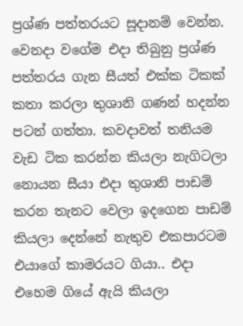ප්‍රශ්ණ පත්තරයට සූදානම් වෙන්න. වෙනදා වගේම එදා තිබුනු ප්‍රශ්ණ පත්තරය ගැන සීයත් එක්ක ටිකක් කතා කරලා තුශානි ගණන් හදන්න පටන් ගත්තා. කවදාවත් තනියම වැඩ ටික කරන්න කියලා නැගිටලා නොයන සීයා එදා තුශානි පාඩම් කරන තැනට වෙලා ඉදගෙන පාඩම් කියලා දෙන්නේ නැතුව එකපාරටම එයාගේ කාමරයට ගියා.. එදා එහෙම ගියේ ඇයි කියලා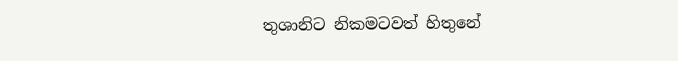තුශානිට නිකමටවත් හිතුනේ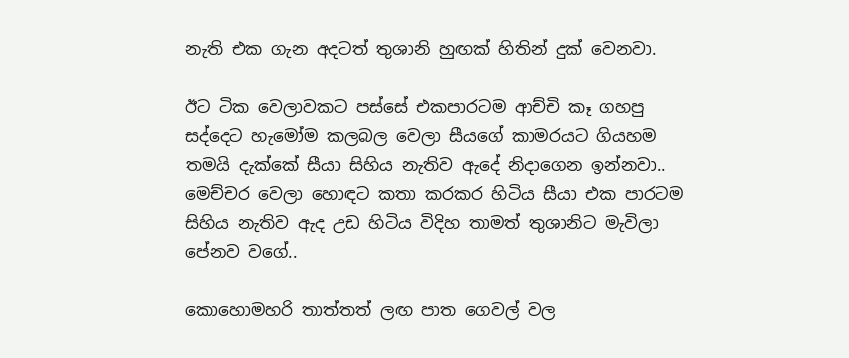නැති එක ගැන අදටත් තුශානි හුඟක් හිතින් දුක් වෙනවා.

ඊට ටික වෙලාවකට පස්සේ එකපාරටම ආච්චි කෑ ගහපු සද්දෙට හැමෝම කලබල වෙලා සීයගේ කාමරයට ගියහම තමයි දැක්කේ සීයා සිහිය නැතිව ඇදේ නිදාගෙන ඉන්නවා..  මෙච්චර වෙලා හොඳට කතා කරකර හිටිය සීයා එක පාරටම සිහිය නැතිව ඇද උඩ හිටිය විදිහ තාමත් තුශානිට මැවිලා පේනව වගේ..

කොහොමහරි තාත්තත් ලඟ පාත ගෙවල් වල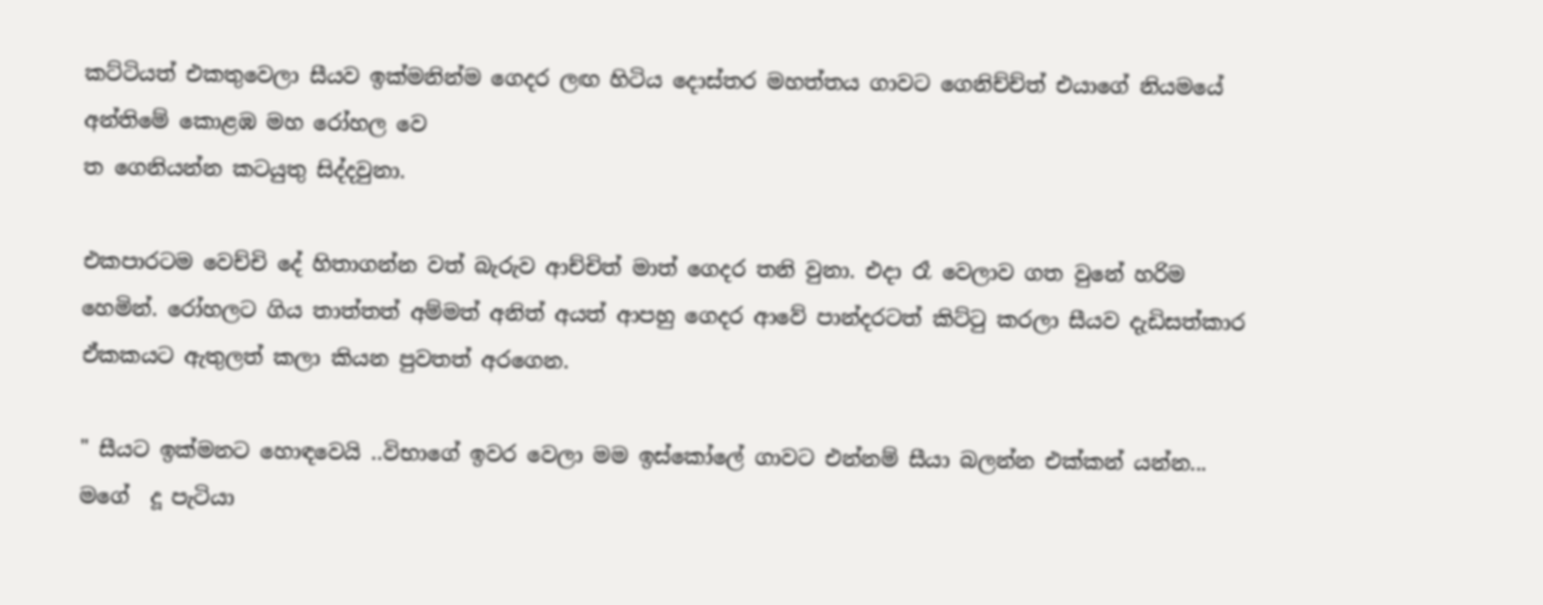කට්ටියත් එකතුවෙලා සීයව ඉක්මනින්ම ගෙදර ලඟ හිටිය දොස්තර මහත්තය ගාවට ගෙනිච්ච්ත් එයාගේ නියමයේ අන්තිමේ කොළඹ මහ රෝහල වෙ
ත ගෙනියන්න කටයුතු සිද්දවුනා.

එකපාරටම වෙච්චි දේ හිතාගන්න වත් බැරුව ආච්චිත් මාත් ගෙදර තනි වුනා. එදා රෑ වෙලාව ගත වුනේ හරිම හෙමින්. රෝහලට ගිය තාත්තත් අම්මත් අනිත් අයත් ආපහු ගෙදර ආවේ පාන්දරටත් කිට්‍ටු කරලා සීයව දැඩිසත්කාර ඒකකයට ඇතුලත් කලා කියන පුවතත් අරගෙන.

" සීයට ඉක්මනට හොඳවෙයි ..විභාගේ ඉවර වෙලා මම ඉස්කෝලේ ගාවට එන්නම් සීයා බලන්න එක්කන් යන්න... මගේ  දූ පැටියා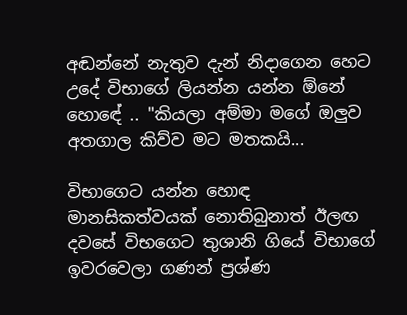අඬන්නේ නැතුව දැන් නිදාගෙන හෙට උදේ විභාගේ ලියන්න යන්න ඕනේ හොඳේ .. "කියලා අම්මා මගේ ඔලුව අතගාල කිව්ව මට මතකයි...

විභාගෙට යන්න හොඳ මානසිකත්වයක් නොතිබුනාත් ඊලඟ දවසේ විභගෙට තුශානි ගියේ විභාගේ ඉවරවෙලා ගණන් ප්‍රශ්ණ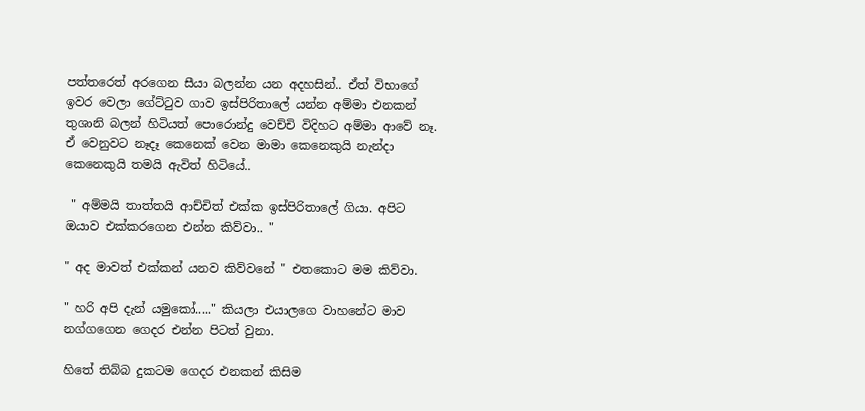පත්තරෙත් අරගෙන සීයා බලන්න යන අදහසින්.. ඒත් විභාගේ ඉවර වෙලා ගේට්‍ටුව ගාව ඉස්පිරිතාලේ යන්න අම්මා එනකන් තුශානි බලන් හිටියත් පොරොන්දු වෙච්චි විදිහට අම්මා ආවේ නෑ. ඒ වෙනුවට නෑදෑ කෙනෙක් වෙන මාමා කෙනෙකුයි නැන්දා කෙනෙකුයි තමයි ඇවිත් හිටියේ..

 " අම්මයි තාත්තයි ආච්චිත් එක්ක ඉස්පිරිතාලේ ගියා. අපිට ඔයාව එක්කරගෙන එන්න කිව්වා.. "

" අද මාවත් එක්කන් යනව කිව්වනේ " එතකොට මම කිව්වා.

" හරි අපි දැන් යමුකෝ....." කියලා එයාලගෙ වාහනේට මාව නග්ගගෙන ගෙදර එන්න පිටත් වුනා.

හිතේ තිබ්බ දුකටම ගෙදර එනකන් කිසිම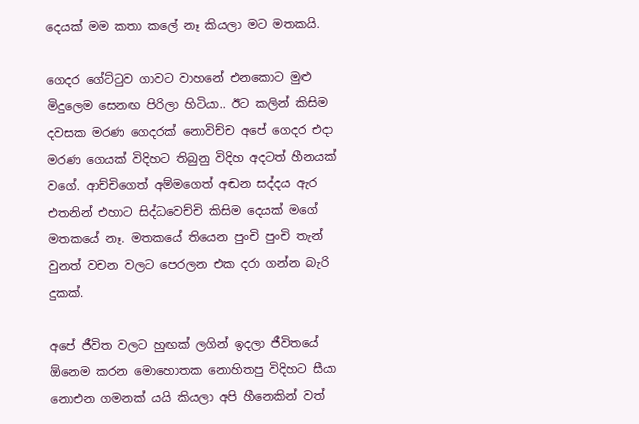දෙයක් මම කතා කලේ නෑ කියලා මට මතකයි.

ගෙදර ගේට්‍ටුව ගාවට වාහනේ එනකොට මුළු මිදුලෙම සෙනඟ පිරිලා හිටියා.. ඊට කලින් කිසිම දවසක මරණ ගෙදරක් නොවිච්ච අපේ ගෙදර එදා මරණ ගෙයක් විදිහට තිබුනු විදිහ අදටත් හීනයක් වගේ. ආච්චිගෙත් අම්මගෙත් අඬන සද්දය ඇර එතනින් එහාට සිද්ධවෙච්චි කිසිම දෙයක් මගේ මතකයේ නෑ. මතකයේ තියෙන පුංචි පුංචි තැන් වුනත් වචන වලට පෙරලන එක දරා ගන්න බැරි දුකක්.

අපේ ජීවිත වලට හුඟක් ලගින් ඉදලා ජීවිතයේ ඕනෙම කරන මොහොතක නොහිතපු විදිහට සීයා නොඑන ගමනක් යයි කියලා අපි හීනෙකින් වත්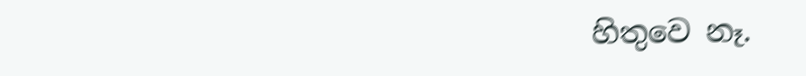හිතුවෙ නෑ.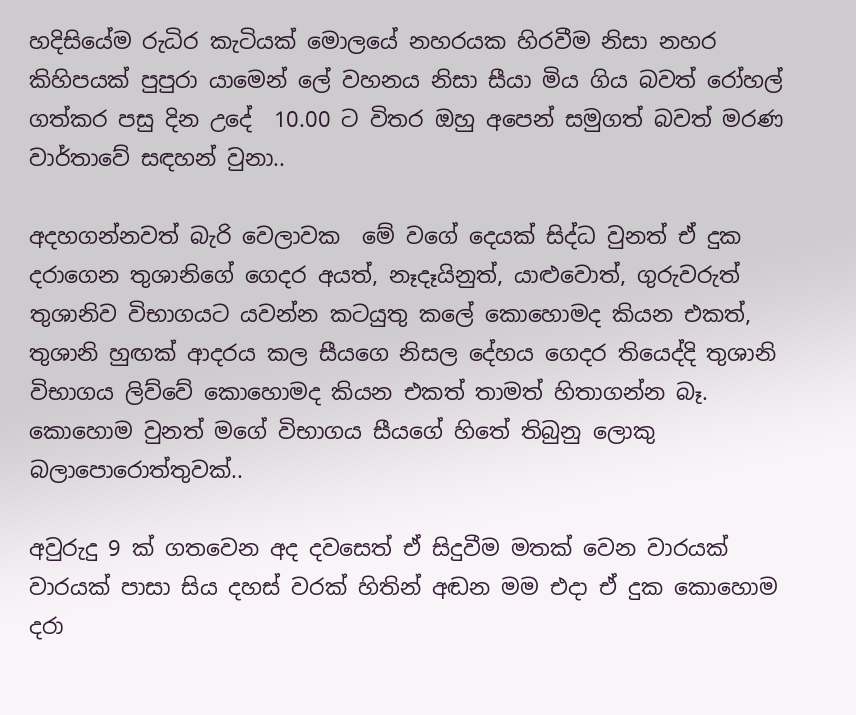හදිසියේම රුධිර කැටියක් මොලයේ නහරයක හිරවීම නිසා නහර කිහිපයක් පුපුරා යාමෙන් ලේ වහනය නිසා සීයා මිය ගිය බවත් රෝහල් ගත්කර පසු දින උදේ  10.00 ට විතර ඔහු අපෙන් සමුගත් බවත් මරණ වාර්තාවේ සඳහන් වුනා..

අදහගන්නවත් බැරි වෙලාවක  මේ වගේ දෙයක් සිද්ධ වුනත් ඒ දුක දරාගෙන තුශානිගේ ගෙදර අයත්, නෑදෑයිනුත්, යාළුවොත්, ගුරුවරුත් තුශානිව විභාගයට යවන්න කටයුතු කලේ කොහොමද කියන එකත්, තුශානි හුඟක් ආදරය කල සීයගෙ නිසල දේහය ගෙදර තියෙද්දි තුශානි විභාගය ලිව්වේ කොහොමද කියන එකත් තාමත් හිතාගන්න බෑ.  කොහොම වුනත් මගේ විභාගය සීයගේ හිතේ තිබුනු ලොකු බලාපොරොත්තුවක්..

අවුරුදු 9 ක් ගතවෙන අද දවසෙත් ඒ සිදුවීම මතක් වෙන වාරයක් වාරයක් පාසා සිය දහස් වරක් හිතින් අඬන මම එදා ඒ දුක කොහොම දරා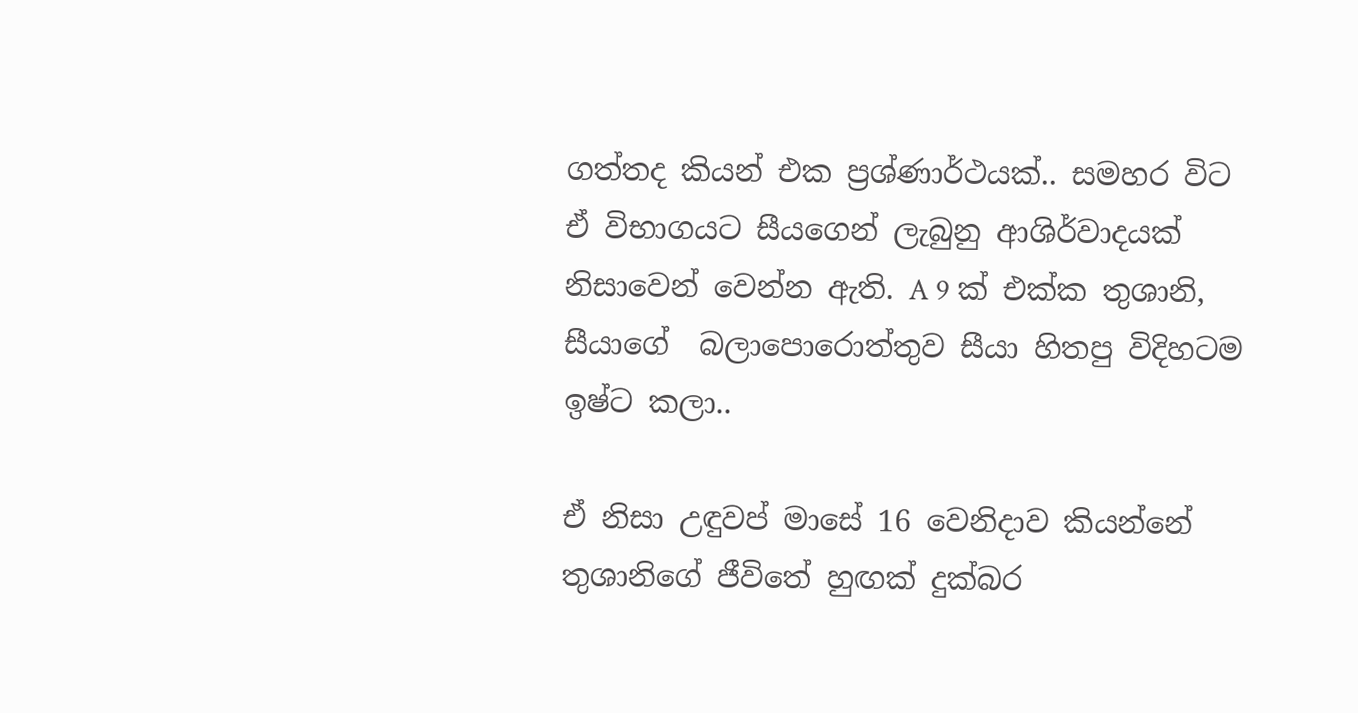ගත්තද කියන් එක ප්‍රශ්ණාර්ථයක්.. සමහර විට ඒ විභාගයට සීයගෙන් ලැබුනු ආශිර්වාදයක් නිසාවෙන් වෙන්න ඇති. A 9 ක් එක්ක තුශානි, සීයාගේ  බලාපොරොත්තුව සීයා හිතපු විදිහටම ඉෂ්ට කලා..

ඒ නිසා උඳුවප් මාසේ 16 වෙනිදාව කියන්නේ තුශානිගේ ජීවිතේ හුඟක් දුක්බර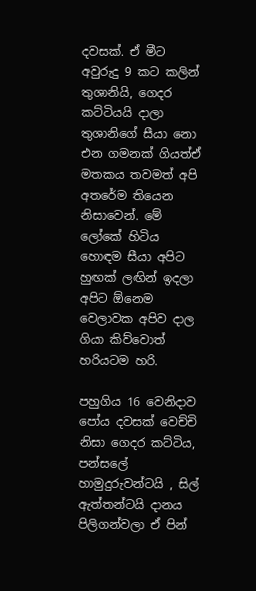දවසක්. ඒ මීට අවුරුදු 9 කට කලින් තුශානියි, ගෙදර කට්ටියයි දාලා තුශානිගේ සීයා නො එන ගමනක් ගියත්ඒ මතකය තවමත් අපි අතරේම තියෙන නිසාවෙන්. මේ ලෝකේ හිටිය හොඳම සීයා අපිට හුඟක් ලඟින් ඉදලා අපිට ඕනෙම වෙලාවක අපිව දාල ගියා කිව්වොත් හරියටම හරි.

පහුගිය 16 වෙනිදාව පෝය දවසක් වෙච්චි නිසා ගෙදර කට්ටිය, පන්සලේ හාමුදුරුවන්ටයි , සිල් ඇත්තන්ටයි දානය පිලිගන්වලා ඒ පින්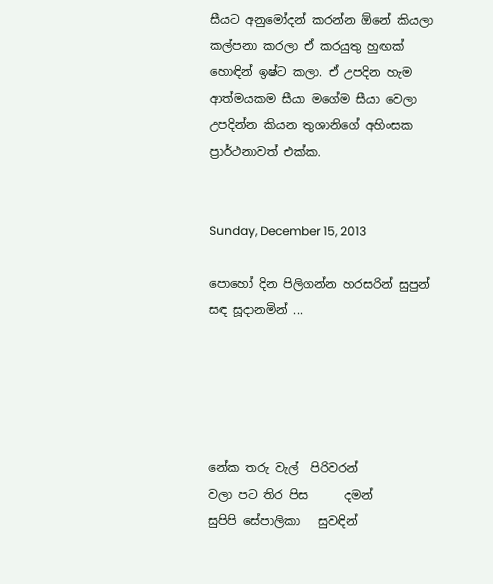සීයට අනුමෝදන් කරන්න ඕනේ කියලා කල්පනා කරලා ඒ කරයුතු හුඟක් හොඳින් ඉෂ්ට කලා. ඒ උපදින හැම ආත්මයකම සීයා මගේම සීයා වෙලා උපදින්න කියන තුශානිගේ අහිංසක ප්‍රාර්ථනාවත් එක්ක.


Sunday, December 15, 2013

පොහෝ දින පිලිගන්න හරසරින් සුපුන් සඳ සූදානමින් ...





නේක තරු වැල්  පිරිවරන්
වලා පට තිර පිස      දමන්
සුපිපි සේපාලිකා   සුවඳින්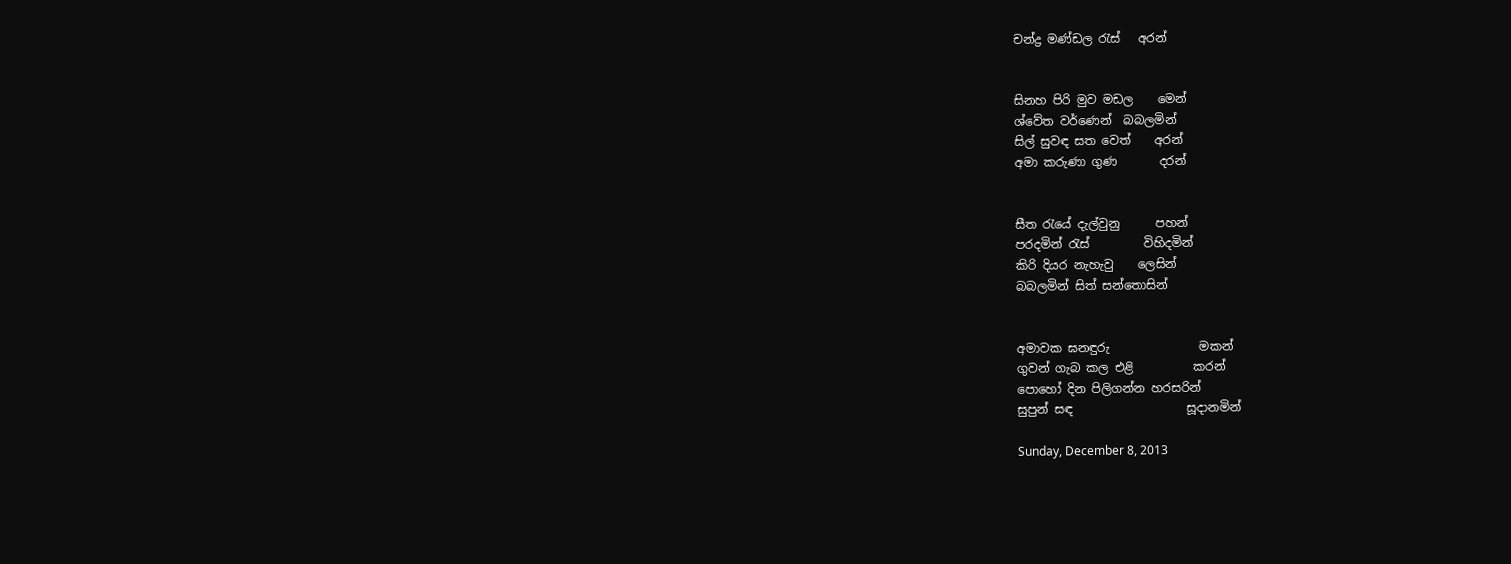චන්ද්‍ර මණ්ඩල ‍රැස්   අරන්


සිනහ පිරි මුව මඩල    මෙන්
ශ්වේත වර්ණෙන්  බබලමින්
සිල් සුවඳ සත වෙත්    අරන්
අමා කරුණා ගුණ       දරන්


සීත ‍රැයේ දැල්වුනු      පහන්
පරදමින් ‍රැස්         විහිදමින්
කිරි දියර නැහැවු    ලෙසින්
බබලමින් සිත් සන්තොසින්


අමාවක ඝනඳුරු               මකන්
ගුවන් ගැබ කල එළි          කරන්
පොහෝ දින පිලිගන්න හරසරින්
සුපුන් සඳ                   සූදානමින්

Sunday, December 8, 2013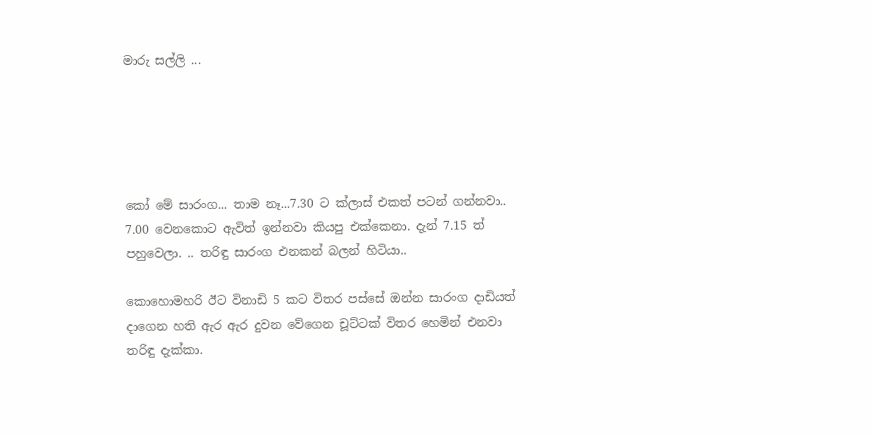මාරු සල්ලි ...





කෝ මේ සාරංග... තාම නෑ...7.30 ට ක්ලාස් එකත් පටන් ගන්නවා.. 7.00 වෙනකොට ඇවිත් ඉන්නවා කියපු එක්කෙනා. දැන් 7.15 ත් පහුවෙලා. .. තරිඳු සාරංග එනකන් බලන් හිටියා..

කොහොමහරි ඊට විනාඩි 5 කට විතර පස්සේ ඔන්න සාරංග දාඩියත් දාගෙන හති ඇර ඇර දුවන වේගෙන චූට්ටක් විතර හෙමින් එනවා තරිඳු දැක්කා.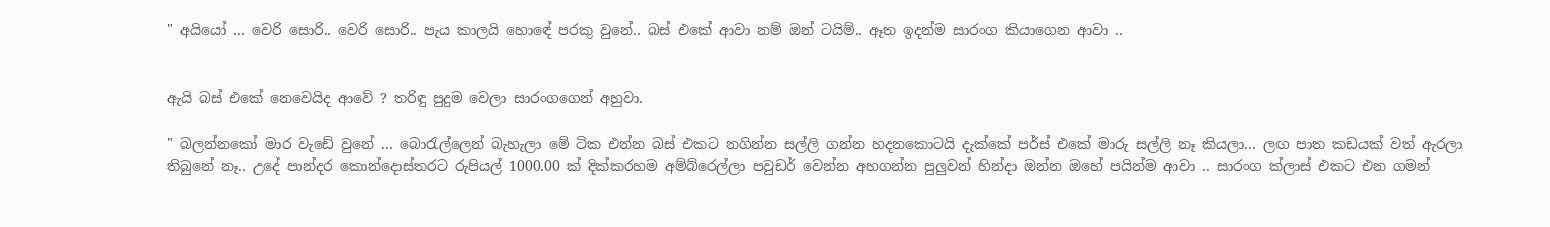" අයියෝ ... වෙරි සොරි.. වෙරි සොරි.. පැය කාලයි හොඳේ පරකු වුනේ.. බස් එකේ ආවා නම් ඔන් ටයිම්.. ඈත ඉදන්ම සාරංග කියාගෙන ආවා ..


ඇයි බස් එකේ නෙවෙයිද ආවේ ? තරිඳු පුදුම වෙලා සාරංගගෙන් අහුවා.

" බලන්නකෝ මාර වැඩේ වුනේ ... බො‍රැල්ලෙන් බැහැලා මේ ටික එන්න බස් එකට නගින්න සල්ලි ගන්න හදනකොටයි දැක්කේ පර්ස් එකේ මාරු සල්ලි නෑ කියලා... ලඟ පාත කඩයක් වත් ඇරලා තිබුනේ නෑ.. උදේ පාන්දර කොන්දොස්තරට රුපියල් 1000.00 ක් දික්කරහම අම්බ්රෙල්ලා පවුඩර් වෙන්න අහගන්න පුලුවන් හින්දා ඔන්න ඔහේ පයින්ම ආවා .. සාරංග ක්ලාස් එකට එන ගමන්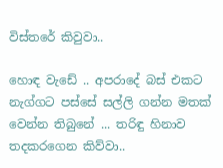විස්තරේ කිවුවා..

හොඳ වැඩේ .. අපරාදේ බස් එකට නැග්ගට පස්සේ සල්ලි ගන්න මතක් වෙන්න තිබුනේ ... තරිඳු හිනාව තදකරගෙන කිව්වා..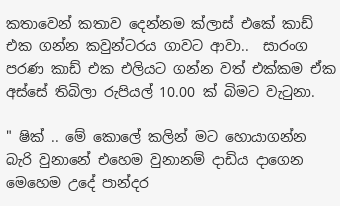කතාවෙන් කතාව දෙන්නම ක්ලාස් එකේ කාඩ් එක ගන්න කවුන්ටරය ගාවට ආවා..  සාරංග පරණ කාඩ් එක එලියට ගන්න වත් එක්කම ඒක අස්සේ තිබිලා රුපියල් 10.00 ක් බිමට වැ‍ටුනා.

" ෂික් .. මේ කොලේ කලින් මට හොයාගන්න බැරි වුනානේ එහෙම වුනානම් දාඩිය දාගෙන මෙහෙම උදේ පාන්දර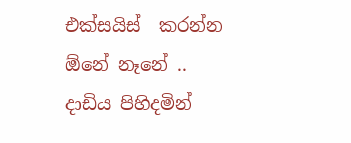එක්සයිස්  කරන්න ඕනේ නෑනේ .. දාඩිය පිහිදමින්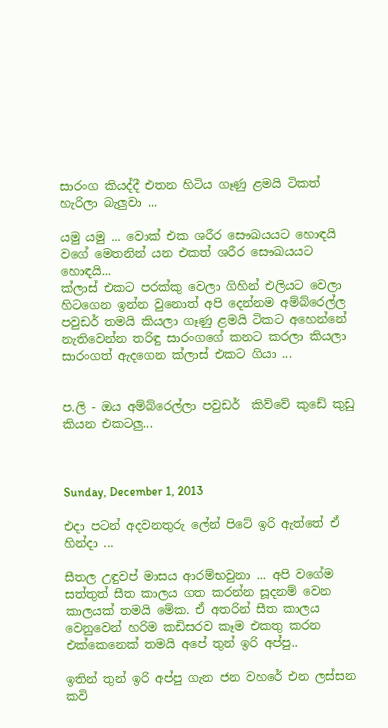සාරංග කියද්දී එතන හිටිය ගෑණු ළමයි ටිකත් හැරිලා බැලුවා ...

යමු යමු ... වොක් එක ශරීර සෞඛයයට හොඳයි වගේ මෙතනින් යන එකත් ශරීර සෞඛයයට හොඳයි...
ක්ලාස් එකට පරක්කු වෙලා ගිහින් එලියට වෙලා හිටගෙන ඉන්න වුනොත් අපි දෙන්නම අම්බ්රෙල්ල පවුඩර් තමයි කියලා ගෑණු ළමයි ටිකට අහෙන්නේ නැතිවෙන්න තරිඳු සාරංගගේ කනට කරලා කියලා සාරංගත් ඇදගෙන ක්ලාස් එකට ගියා ...


ප.ලි - ඔය අම්බ්රෙල්ලා පවුඩර්  කිව්වේ කුඩේ කුඩු කියන එකටලු...



Sunday, December 1, 2013

එදා පටන් අදවනතුරු ලේන් පිටේ ඉරි ඇත්තේ ඒ හින්දා ...

සීතල උඳුවප් මාසය ආරම්භවුනා ... අපි වගේම සත්තුත් සීත කාලය ගත කරන්න සූදනම් වෙන කාලයක් තමයි මේක. ඒ අතරින් සීත කාලය වෙනුවෙන් හරිම කඩිසරව කෑම එකතු කරන එක්කෙනෙක් තමයි අපේ තුන් ඉරි අප්පු..

ඉතින් තුන් ඉරි අප්පු ගැන ජන වහරේ එන ලස්සන කවි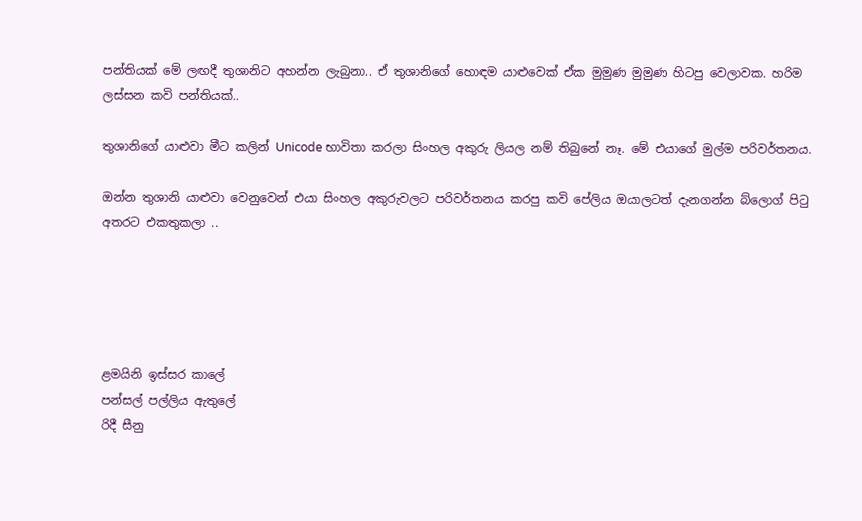පන්තියක් මේ ලඟදී තුශානිට අහන්න ලැබුනා.. ඒ තුශානිගේ හොඳම යාළුවෙක් ඒක මුමුණ මුමුණ හිටපු වෙලාවක. හරිම ලස්සන කවි පන්තියක්..

තුශානිගේ යාළුවා මීට කලින් Unicode භාවිතා කරලා සිංහල අකුරු ලියල නම් තිබුනේ නෑ. මේ එයාගේ මුල්ම පරිවර්තනය.

ඔන්න තුශානි යාළුවා වෙනුවෙන් එයා සිංහල අකුරුවලට පරිවර්තනය කරපු කවි පේලිය ඔයාලටත් දැනගන්න බ්ලොග් පි‍ටු අතරට එකතුකලා ..





ළමයිනි ඉස්සර කාලේ
පන්සල් පල්ලිය ඇතුලේ
රිදී සීනු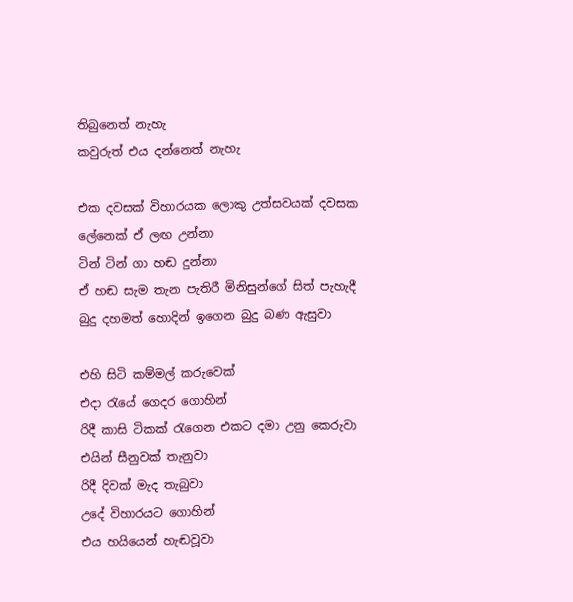තිබුනෙත් නැහැ
කවුරුත් එය දන්නෙත් නැහැ

එක දවසක් විහාරයක ලොකු උත්සවයක් දවසක
ලේනෙක් ඒ ලඟ උන්නා
ටින් ටින් ගා හඬ දුන්නා
ඒ හඬ සැම තැන පැතිරී මිනිසුන්ගේ සිත් පැහැදී
බුදු දහමත් හොදින් ඉගෙන බුදු බණ ඇසුවා

එහි සිටි කම්මල් කරුවෙක්
එදා රැයේ ගෙදර ගොහින්
රිදී කාසි ටිකක් රැගෙන එකට දමා උනු කෙරුවා
එයින් සීනුවක් තැනුවා
රිදී දිවක් මැද තැබුවා
උදේ විහාරයට ගොහින්
එය හයියෙන් හැඬවූවා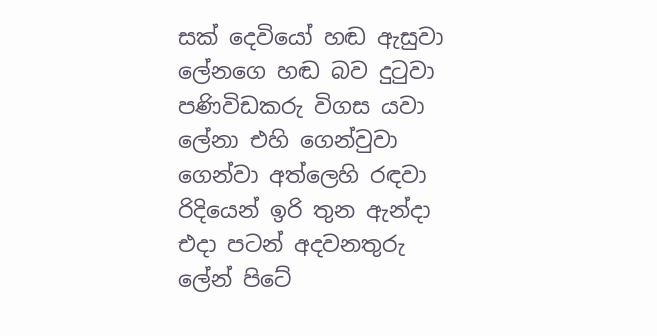සක් දෙවියෝ හඬ ඇසුවා
ලේනගෙ හඬ බව දුටුවා
පණිවිඩකරු විගස යවා
ලේනා එහි ගෙන්වුවා
ගෙන්වා අත්ලෙහි රඳවා
රිදියෙන් ඉරි තුන ඇන්දා
එදා පටන් අදවනතුරු
ලේන් පිටේ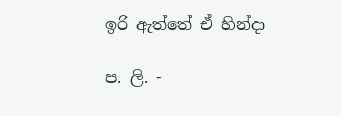ඉරි ඇත්තේ ඒ හින්දා

ප. ලි. -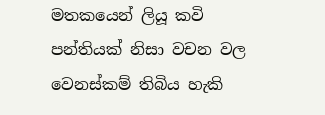මතකයෙන් ලියූ කවි පන්තියක් නිසා වචන වල වෙනස්කම් තිබිය හැකි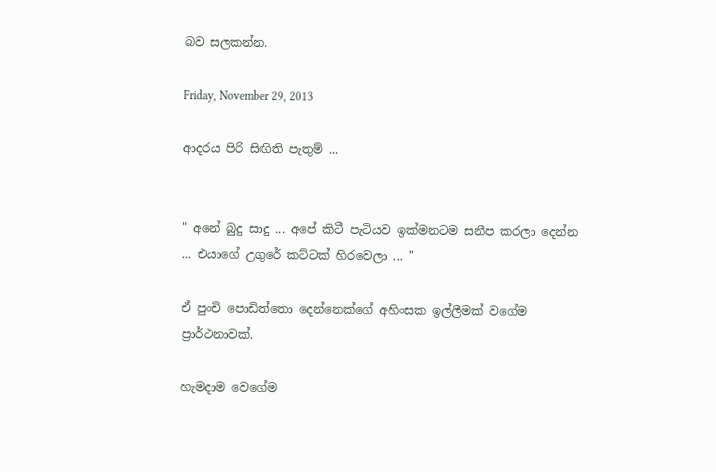බව සලකන්න.

Friday, November 29, 2013

ආදරය පිරි සිඟිති පැතුම් ...


" අනේ බුදු සාදු ... අපේ කිටී පැටියව ඉක්මනටම සනීප කරලා දෙන්න ... එයාගේ උගුරේ කට්ටක් හිරවෙලා ... "

ඒ පුංචි පොඩිත්තො දෙන්නෙක්ගේ අහිංසක ඉල්ලීමක් වගේම ප්‍රාර්ථනාවක්.

හැමදාම වෙගේම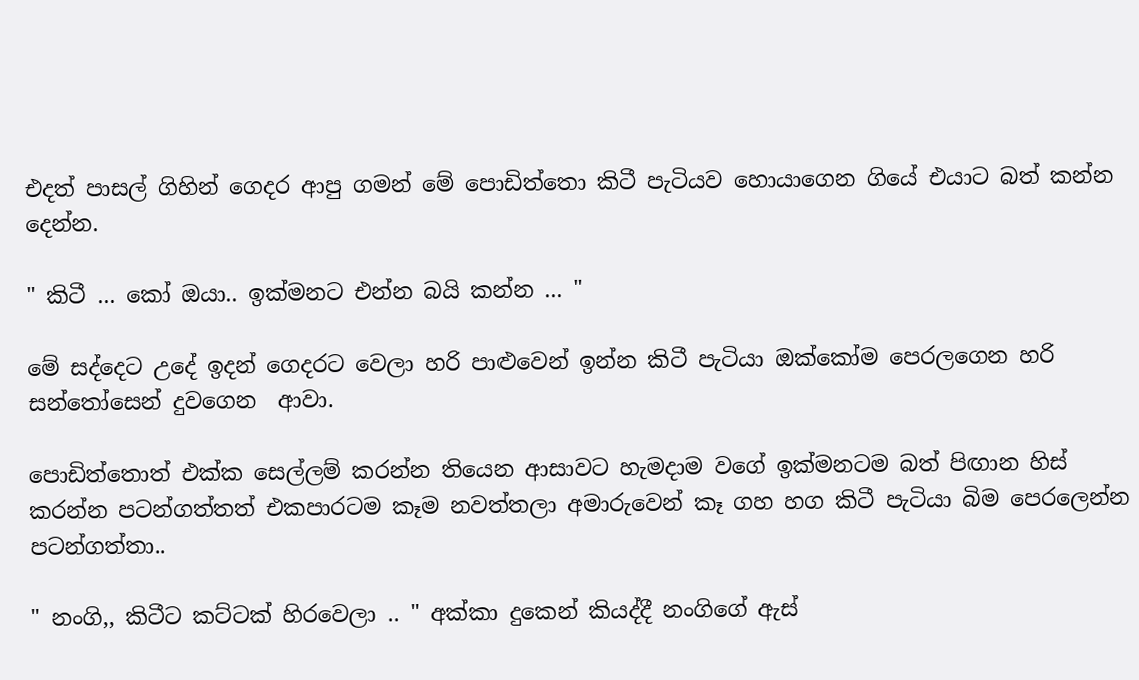එදත් පාසල් ගිහින් ගෙදර ආපු ගමන් මේ පොඩිත්තො කිටී පැටියව හොයාගෙන ගියේ එයාට බත් කන්න දෙන්න.

" කිටී ... කෝ ඔයා.. ඉක්මනට එන්න බයි කන්න ... "

මේ සද්දෙට උදේ ඉදන් ගෙදරට වෙලා හරි පාළුවෙන් ඉන්න කිටී පැටියා ඔක්කෝම පෙරලගෙන හරි සන්තෝසෙන් දුවගෙන  ආවා.

පොඩිත්තොත් එක්ක සෙල්ලම් කරන්න තියෙන ආසාවට හැමදාම වගේ ඉක්මනටම බත් පිඟාන හිස් කරන්න පටන්ගත්තත් එකපාරටම කෑම නවත්තලා අමාරුවෙන් කෑ ගහ හග කිටී පැටියා බිම පෙරලෙන්න පටන්ගත්තා..

" නංගි,, කිටීට කට්ටක් හිරවෙලා .. " අක්කා දුකෙන් කියද්දී නංගිගේ ඇස්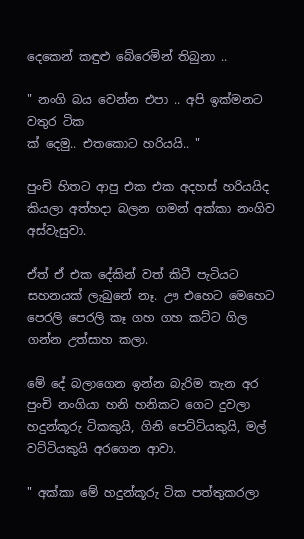දෙකෙන් කඳුළු බේරෙමින් තිබුනා ..

" නංගි බය වෙන්න එපා .. අපි ඉක්මනට වතුර ටික
ක් දෙමු.. එතකොට හරියයි.. "

පුංචි හිතට ආපු එක එක අදහස් හරියයිද කියලා අත්හදා බලන ගමන් අක්කා නංගිව අස්වැසුවා.

ඒත් ඒ එක දේකින් වත් කිටී පැටියට සහනයක් ලැබුනේ නෑ. ඌ එහෙට මෙහෙට පෙරලි පෙරලි කෑ ගහ ගහ කට්ට ගිල ගන්න උත්සාහ කලා.

මේ දේ බලාගෙන ඉන්න බැරිම තැන අර පුංචි නංගියා හනි හනිකට ගෙට දුවලා හදුන්කූරු ටිකකුයි, ගිනි පෙට්ටියකුයි, මල් වට්ටියකුයි අරගෙන ආවා.

" අක්කා මේ හදුන්කූරු ටික පත්තුකරලා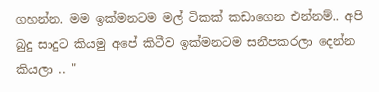ගහන්න. මම ඉක්මනටම මල් ටිකක් කඩාගෙන එන්නම්.. අපි බුදු සාදුට කියමු අපේ කිටීව ඉක්මනටම සනීපකරලා දෙන්න කියලා .. "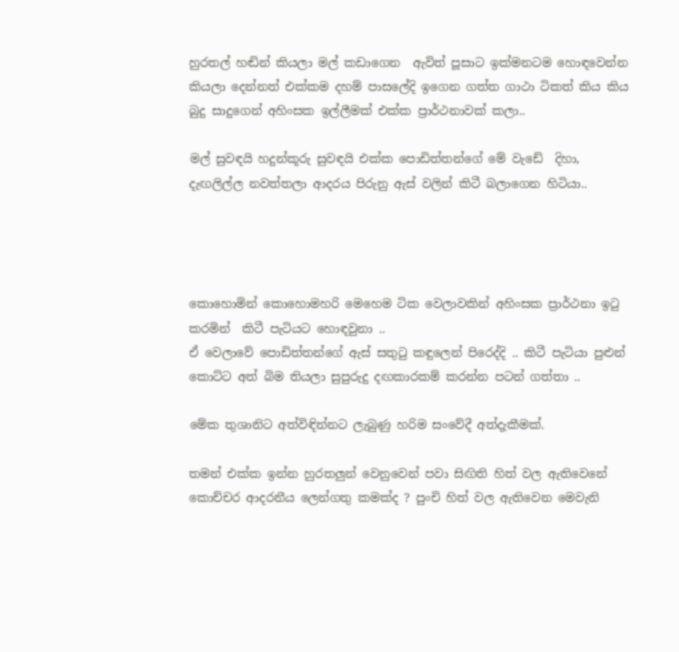හුරතල් හඬින් කියලා මල් කඩාගෙන  ඇවිත් පූසාට ඉක්මනටම හොඳවෙන්න කියලා දෙන්නත් එක්කම දහම් පාසලේදි ඉගෙන ගත්ත ගාථා ටිකත් කිය කිය බුදු සාදුගෙන් අහිංසක ඉල්ලීමක් එක්ක ප්‍රාර්ථනාවක් කලා..

මල් සුවඳයි හදුන්කූරු සුවඳයි එක්ක පොඩිත්තන්ගේ මේ වැඩේ  දිහා, දැඟලිල්ල නවත්තලා ආදරය පිරුනු ඇස් වලින් කිටී බලාගෙන හිටියා..




කොහොමින් කොහොමහරි මෙහෙම ටික වෙලාවකින් අහිංසක ප්‍රාර්ථනා ඉ‍ටු කරමින්  කිටී පැටියට හොඳවුනා ..
ඒ වෙලාවේ පොඩිත්තන්ගේ ඇස් සතු‍ටු කඳුලෙන් පිරෙද්දි .. කිටී පැටියා පුළුන් කොට්ට අත් බිම තියලා සුපුරුදු දඟකාරකම් කරන්න පටන් ගත්තා ..

මේක තුශානිට අත්විඳින්නට ලැබුණු හරිම සංවේදී අත්දැකීමක්.

තමන් එක්ක ඉන්න හුරතලුන් වෙනුවෙන් පවා සිඟිති හිත් වල ඇතිවෙනේ කොච්චර ආදරනීය ලෙන්ගතු කමක්ද ? පුංචි හිත් වල ඇතිවෙන මෙවැනි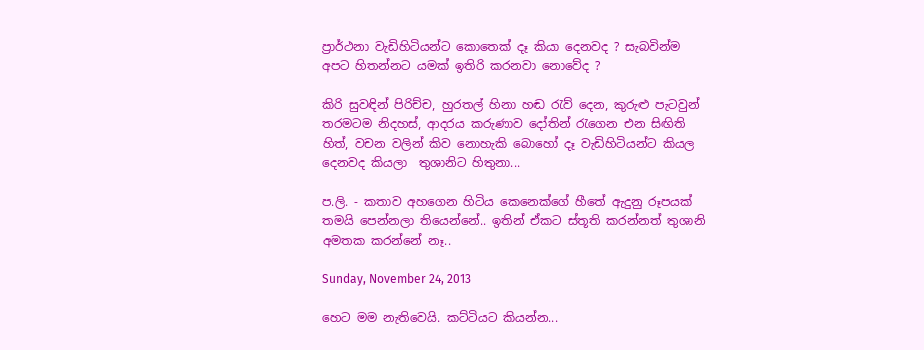ප්‍රාර්ථනා වැඩිහිටියන්ට කොතෙක් දෑ කියා දෙනවද ? සැබවින්ම අපට හිතන්නට යමක් ඉතිරි කරනවා නොවේද ?

කිරි සුවඳින් පිරිච්ච, හුරතල් හිනා හඬ ‍රැව් දෙන, කුරුළු පැටවුන් තරමටම නිදහස්, ආදරය කරුණාව දෝතින් ‍රැගෙන එන සිඟිති හිත්, වචන වලින් කිව නොහැකි බොහෝ දෑ වැඩිහිටියන්ට කියල දෙනවද කියලා  තුශානිට හිතුනා...

ප.ලි. - කතාව අහගෙන හිටිය කෙනෙක්ගේ හීතේ ඇදුනු රූපයක් තමයි පෙන්නලා තියෙන්නේ.. ඉතින් ඒකට ස්තූති කරන්නත් තුශානි අමතක කරන්නේ නෑ..

Sunday, November 24, 2013

හෙට මම නැතිවෙයි. කට්ටියට කියන්න...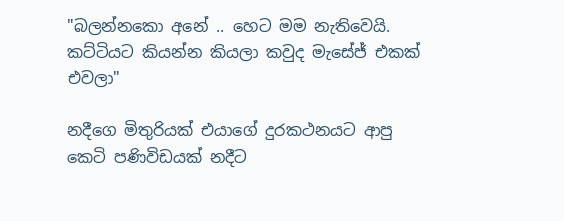"බලන්නකො අනේ .. හෙට මම නැතිවෙයි. කට්ටියට කියන්න කියලා කවුද මැසේජ් එකක් එවලා"

නදීගෙ මිතුරියක් එයාගේ දුරකථනයට ආපු කෙටි පණිවිඩයක් නදීට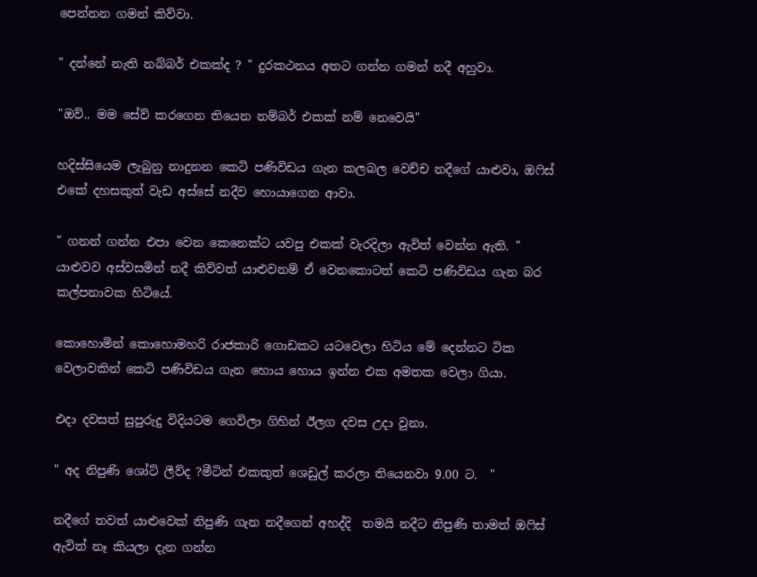පෙන්නන ගමන් කිව්වා.

" දන්නේ නැති නබ්බර් එකක්ද ? " දුරකථනය අතට ගන්න ගමන් නදී අහුවා.

"ඔව්.. මම සේව් කරගෙන තියෙන නම්බර් එකක් නම් නෙවෙයි"

හදිස්සියෙම ලැබුනු නාදුනන කෙටි පණිවිඩය ගැන කලබල වෙච්ච නදීගේ යාළුවා, ඔ‍ෆිස් එකේ දහසකුත් වැඩ අස්සේ නදීව හොයාගෙන ආවා.

" ගනන් ගන්න එපා වෙන කෙනෙක්ට යවපු එකක් වැරදිලා ඇවිත් වෙන්න ඇති. " යාළුවව අස්වසමින් නදී කිව්වත් යාළුවනම් ඒ වෙනකොටත් කෙටි පණිවිඩය ගැන බර කල්පනාවක හිටියේ.

කොහොමින් කොහොමහරි රාජකාරි ගොඩකට යටවෙලා හිටිය මේ දෙන්නට ටික වෙලාවකින් කෙටි පණිවිඩය ගැන හොය හොය ඉන්න එක අමතක වෙලා ගියා.

එදා දවසත් සුපුරුදු විදියටම ගෙවිලා ගිහින් ඊලග දවස උදා වුනා.

" අද නිපුණි ශෝට් ලීව්ද ?මීටින් එකකුත් ශෙඩුල් කරලා තියෙනවා 9.00 ට.  "

නදීගේ තවත් යාළුවෙක් නිපුණි ගැන නදීගෙන් අහද්දි  තමයි නදීට නිපුණි තාමත් ඔ‍ෆිස් ඇවිත් නෑ කියලා දැන ගන්න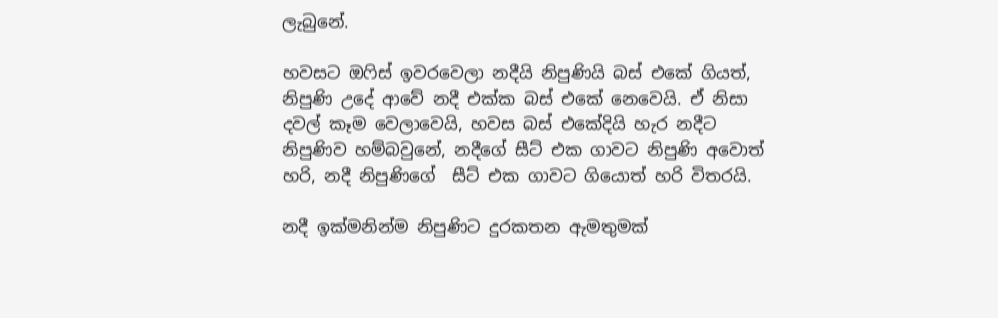ලැබුනේ.

හවසට ඔ‍ෆිස් ඉවරවෙලා නදීයි නිපුණියි බස් එකේ ගියත්, නිපුණි උදේ ආවේ නදී එක්ක බස් එකේ නෙවෙයි. ඒ නිසා දවල් කෑම වෙලාවෙයි, හවස බස් එකේදියි හැර නදීට නිපුණිව හම්බවුනේ, නදීගේ සීට් එක ගාවට නිපුණි අවොත් හරි, නදී නිපුණිගේ  සීට් එක ගාවට ගියොත් හරි විතරයි.

නදී ඉක්මනින්ම නිපුණිට දුරකතන ඇමතුමක්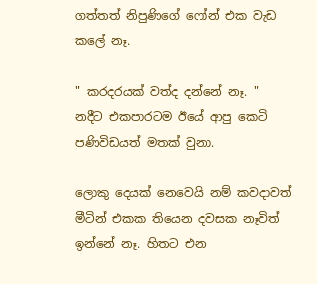ගත්තත් නිපුණිගේ ෆෝන් එක වැඩ කලේ නෑ.

" කරදරයක් වත්ද දන්නේ නෑ. " නදීට එකපාරටම ඊයේ ආපු කෙටි පණිවිඩයත් මතක් වුනා.

ලොකු දෙයක් නෙවෙයි නම් කවදාවත් මීටින් එකක තියෙන දවසක නෑවිත් ඉන්නේ නෑ. හිතට එන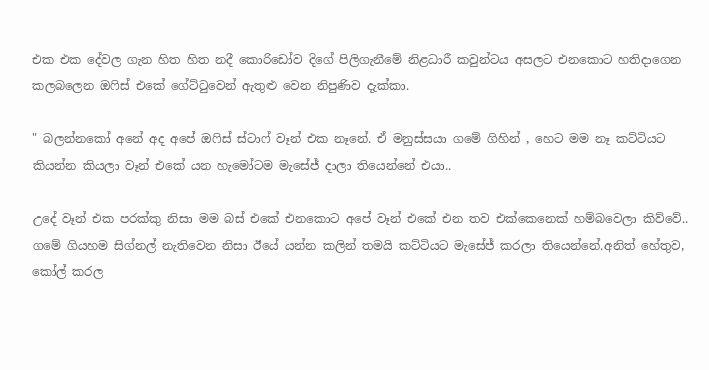එක එක දේවල ගැන හිත හිත නදී කොරිඩෝව දිගේ පිලිගැනීමේ නිළධාරී කවුන්ටය අසලට එනකොට හතිදාගෙන කලබලෙන ඔ‍ෆිස් එකේ ගේට්‍ටුවෙන් ඇතුළු වෙන නිපුණිව දැක්කා.

" බලන්නකෝ අනේ අද අපේ ඔ‍ෆිස් ස්ටාෆ් වෑන් එක නෑනේ. ඒ මනුස්සයා ගමේ ගිහින් , හෙට මම නෑ කට්ටියට කියන්න කියලා වෑන් එකේ යන හැමෝටම මැසේජ් දාලා තියෙන්නේ එයා..

උදේ වෑන් එක පරක්කු නිසා මම බස් එකේ එනකොට අපේ වෑන් එකේ එන තව එක්කෙනෙක් හම්බවෙලා කිව්වේ..  ගමේ ගියහම සිග්නල් නැතිවෙන නිසා ඊයේ යන්න කලින් තමයි කට්ටියට මැසේජ් කරලා තියෙන්නේ.අනිත් හේතුව, කෝල් කරල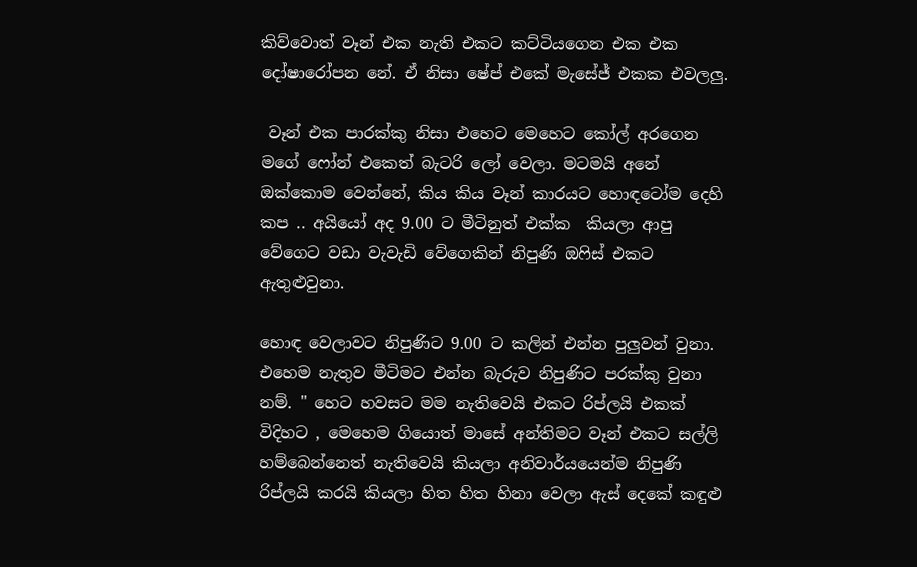කිව්වොත් වෑන් එක නැති එකට කට්ටියගෙන එක එක දෝෂාරෝපන නේ. ඒ නිසා ෂේප් එකේ මැසේජ් එකක එවලලු.

 වෑන් එක පාරක්කු නිසා එහෙට මෙහෙට කෝල් අරගෙන මගේ ෆෝන් එකෙත් බැටරි ලෝ වෙලා. මටමයි අනේ ඔක්කොම වෙන්නේ, කිය කිය වෑන් කාරයට හොඳටෝම දෙහි කප .. අයියෝ අද 9.00 ට මීටිනුත් එක්ක  කියලා ආපු වේගෙට වඩා වැවැඩි වේගෙකින් නිපුණි ඔ‍ෆිස් එකට ඇතුළුවුනා.

හොඳ වෙලාවට නිපුණිට 9.00 ට කලින් එන්න පුලුවන් වුනා. එහෙම නැතුව මීටිමට එන්න බැරුව නිපුණිට පරක්කු වුනා නම්. " හෙට හවසට මම නැතිවෙයි එකට රිප්ලයි එකක් විදිහට , මෙහෙම ගියොත් මාසේ අන්තිමට වෑන් එකට සල්ලි හම්බෙන්නෙත් නැතිවෙයි කියලා අනිවාර්යයෙන්ම නිපුණි රිප්ලයි කරයි කියලා හිත හිත හිනා වෙලා ඇස් දෙකේ කඳුළු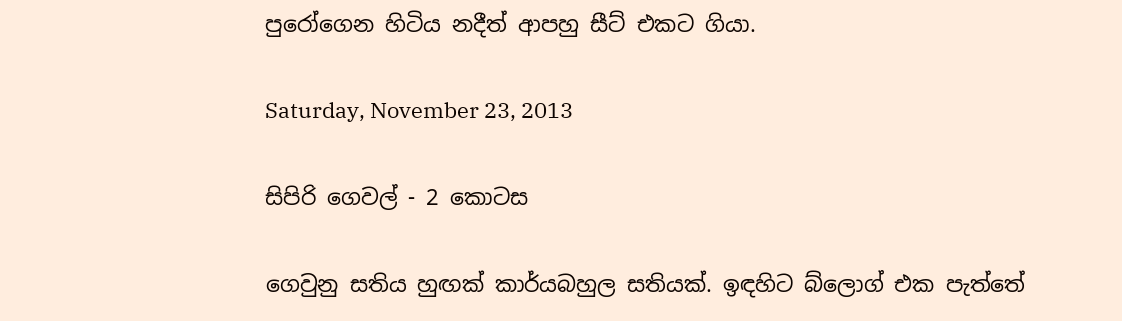පුරෝගෙන හිටිය නදීත් ආපහු සීට් එකට ගියා.

Saturday, November 23, 2013

සිපිරි ගෙවල් - 2 කොටස

ගෙවුනු සතිය හුඟක් කාර්යබහුල සතියක්. ඉඳහිට බ්ලොග් එක පැත්තේ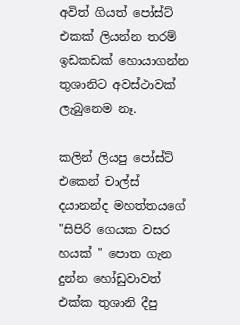අවිත් ගියත් පෝස්ට් එකක් ලියන්න තරම් ඉඩකඩක් හොයාගන්න තුශානිට අවස්ථාවක් ලැබුනෙම නෑ.

කලින් ලියපු පෝස්ට් එකෙන් චාල්ස් දයානන්ද මහත්තයගේ  "සිපිරි ගෙයක වසර හයක් " පොත ගැන දුන්න හෝඩුවාවත් එක්ක තුශානි දීපු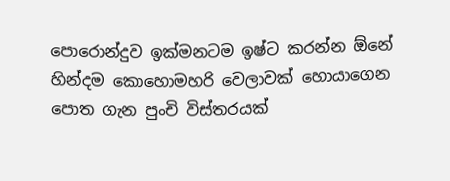පොරොන්දුව ඉක්මනටම ඉෂ්ට කරන්න ඕනේ හින්දම කොහොමහරි වෙලාවක් හොයාගෙන පොත ගැන පුංචි විස්තරයක්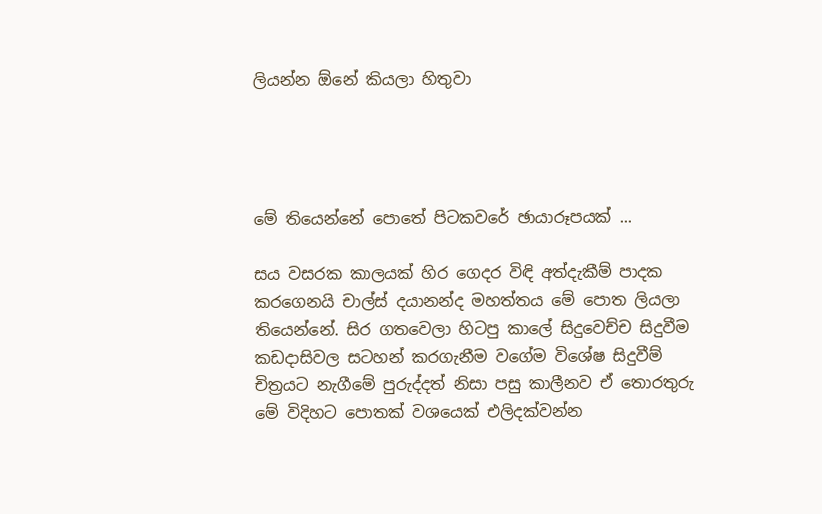ලියන්න ඕනේ කියලා හිතුවා




මේ තියෙන්නේ පොතේ පිටකවරේ ඡායාරූපයක් ...

සය වසරක කාලයක් හිර ගෙදර විඳි අත්දැකීම් පාදක කරගෙනයි චාල්ස් දයානන්ද මහත්තය මේ පොත ලියලා තියෙන්නේ. සිර ගතවෙලා හිටපු කාලේ සිදුවෙච්ච සිදුවීම කඩදාසිවල සටහන් කරගැනීම වගේම විශේෂ සිදුවීම් චිත්‍රයට නැගීමේ පුරුද්දත් නිසා පසු කාලීනව ඒ තොරතුරු මේ විදිහට පොතක් වශයෙක් එලිදක්වන්න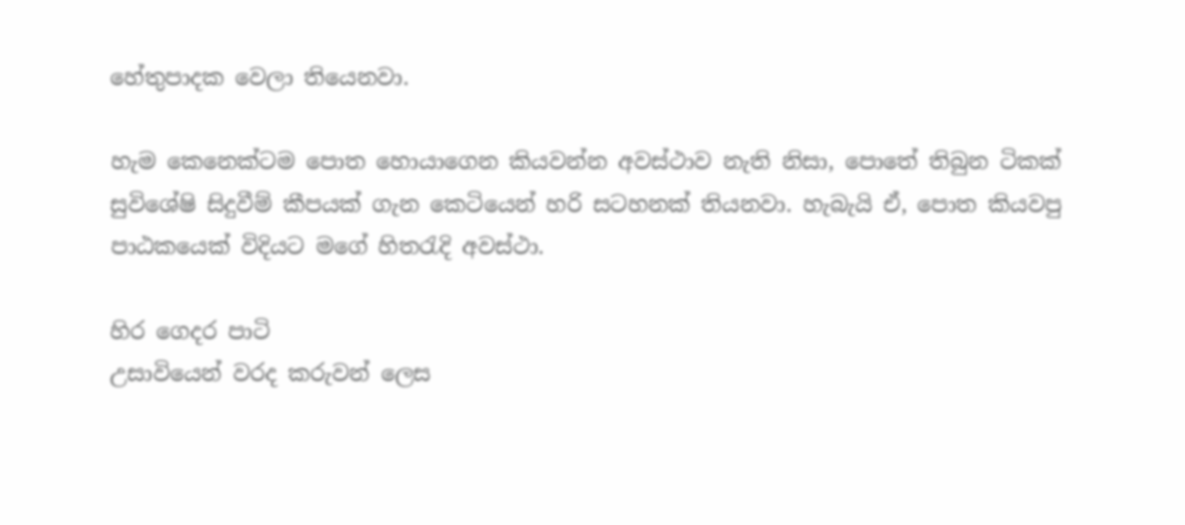හේතුපාදක වෙලා තියෙනවා.

හැම කෙනෙක්ටම පොත හොයාගෙන කියවන්න අවස්ථාව නැති නිසා, පොතේ තිබුන ටිකක් සුවිශේෂි සිදුවීම් කීපයක් ගැන කෙටියෙන් හරි සටහනක් තියනවා. හැබැයි ඒ, පොත කියවපු පාඨකයෙක් විදියට මගේ හිත‍රැදි අවස්ථා.

හිර ගෙදර පාටි
උසාවියෙන් වරද කරුවන් ලෙස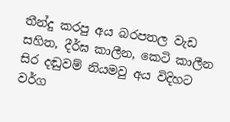තීන්දු කරපු අය බරපතල වැඩ සහිත, දීර්ඝ කාලීන, කෙටි කාලීන සිර දඬුවම් නියමවු අය විදිහට වර්ග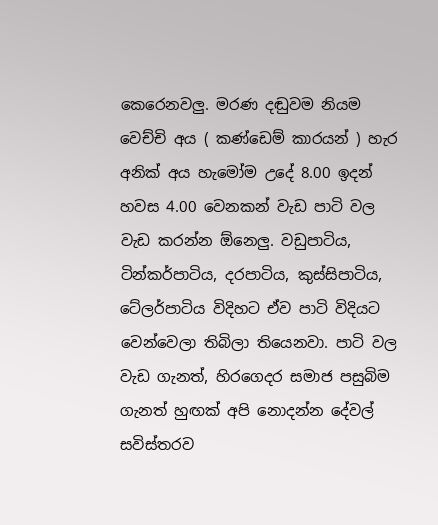කෙරෙනවලු. මරණ දඬුවම නියම වෙච්චි අය ( කණ්ඩෙම් කාරයන් ) හැර අනික් අය හැමෝම උදේ 8.00 ඉදන් හවස 4.00 වෙනකන් වැඩ පාටි වල වැඩ කරන්න ඕනෙලු. වඩුපාටිය, ටින්කර්පාටිය, දරපාටිය, කුස්සිපාටිය, ටේලර්පාටිය විදිහට ඒව පාටි විදියට වෙන්වෙලා තිබිලා තියෙනවා. පාටි වල වැඩ ගැනත්, හිරගෙදර සමාජ පසුබිම ගැනත් හුඟක් අපි නොදන්න දේවල් සවිස්තරව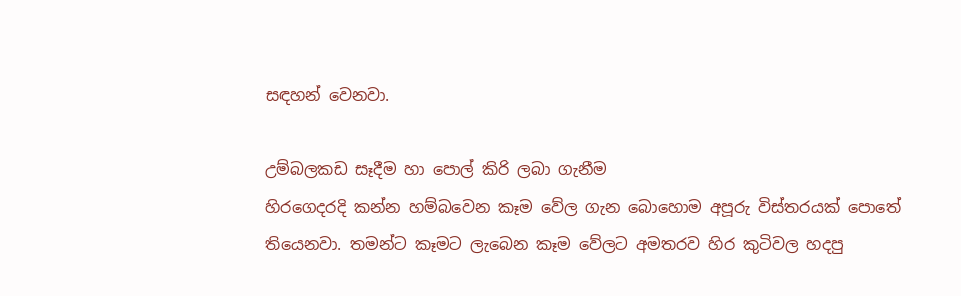සඳහන් වෙනවා.

උම්බලකඩ සෑදීම හා පොල් කිරි ලබා ගැනීම
හිරගෙදරදි කන්න හම්බවෙන කෑම වේල ගැන බොහොම අපූරු විස්තරයක් පොතේ තියෙනවා. තමන්ට කෑමට ලැබෙන කෑම වේලට අමතරව හිර කුටිවල හදපු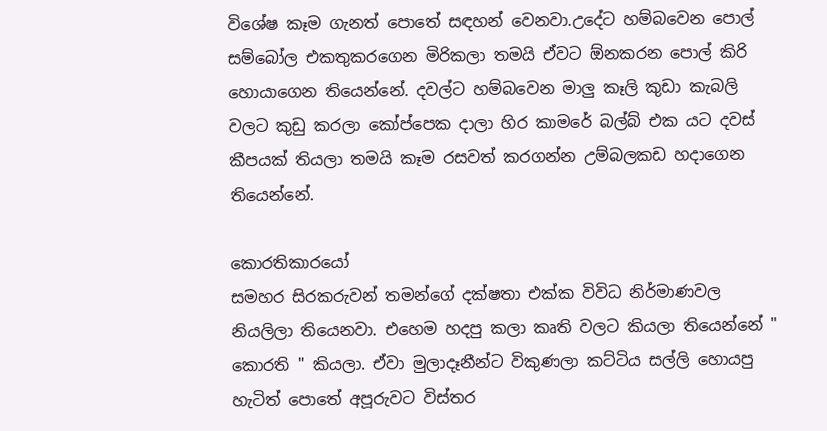විශේෂ කෑම ගැනත් පොතේ සඳහන් වෙනවා.උදේට හම්බවෙන පොල් සම්බෝල එකතුකරගෙන මිරිකලා තමයි ඒවට ඕනකරන පොල් කිරි හොයාගෙන තියෙන්නේ. දවල්ට හම්බවෙන මාලු කෑලි කුඩා කැබලි වලට කුඩු කරලා කෝප්පෙක දාලා හිර කාමරේ බල්බ් එක යට දවස් කීපයක් තියලා තමයි කෑම රසවත් කරගන්න උම්බලකඩ හදාගෙන තියෙන්නේ.

කොරතිකාරයෝ
සමහර සිරකරුවන් තමන්ගේ දක්ෂතා එක්ක විවිධ නිර්මාණවල නියලිලා තියෙනවා. එහෙම හදපු කලා කෘති වලට කියලා තියෙන්නේ " කොරති " කියලා. ඒවා මුලාදෑනීන්ට විකුණලා කට්ටිය සල්ලි හොයපු හැටිත් පොතේ අපූරුවට විස්තර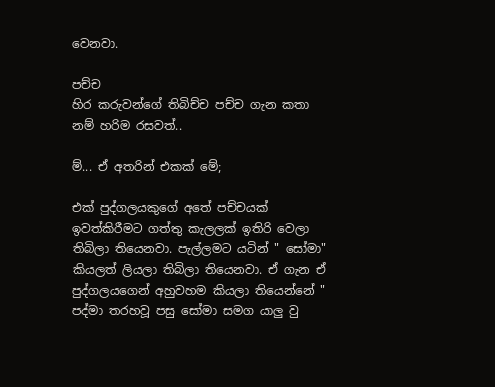වෙනවා.

පච්ච
හිර කරුවන්ගේ තිබිච්ච පච්ච ගැන කතා නම් හරිම රසවත්..

ම්... ඒ අතරින් එකක් මේ;

එක් පුද්ගලයකුගේ අතේ පච්චයක් ඉවත්කිරීමට ගත්තු කැලලක් ඉතිරි වෙලා තිබිලා තියෙනවා. පැල්ලමට යටින් " සෝමා" කියලත් ලියලා තිබිලා තියෙනවා. ඒ ගැන ඒ පුද්ගලයගෙන් අහුවහම කියලා තියෙන්නේ " පද්මා තරහවූ පසු සෝමා සමග යාලු වු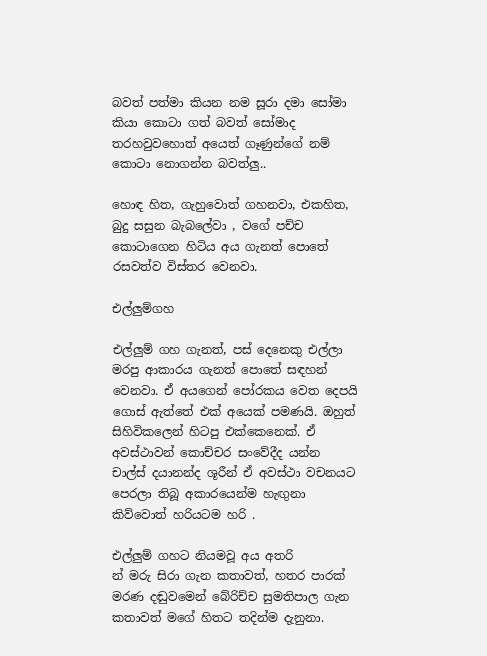බවත් පත්මා කියන නම සූරා දමා සෝමා කියා කොටා ගත් බවත් සෝමාද තරහවුවහොත් අයෙත් ගෑණුන්ගේ නම් කොටා නොගන්න බවත්ලු..

හොඳ හිත, ගැහුවොත් ගහනවා, එකහිත, බුදු සසුන බැබලේවා , වගේ පච්ච කොටාගෙන හිටිය අය ගැනත් පොතේ රසවත්ව විස්තර වෙනවා.

එල්ලුම්ගහ

එල්ලුම් ගහ ගැනත්, පස් දෙනෙකු එල්ලා මරපු ආකාරය ගැනත් පොතේ සඳහන් වෙනවා. ඒ අයගෙන් පෝරකය වෙත දෙපයි ගොස් ඇත්තේ එක් අයෙක් පමණයි. ඔහුත් සිහිවිකලෙන් හිටපු එක්කෙනෙක්. ඒ අවස්ථාවන් කොච්චර සංවේදීද යන්න චාල්ස් දයානන්ද ශූරීන් ඒ අවස්ථා වචනයට පෙරලා තිබූ අකාරයෙන්ම හැඟුනා කිව්වොත් හරියටම හරි .

එල්ලුම් ගහට නියමවූ අය අතරි
න් මරු සිරා ගැන කතාවත්, හතර පාරක් මරණ දඬුවමෙන් බේරිච්ච සුමතිපාල ගැන කතාවත් මගේ හිතට තදින්ම දැනුනා.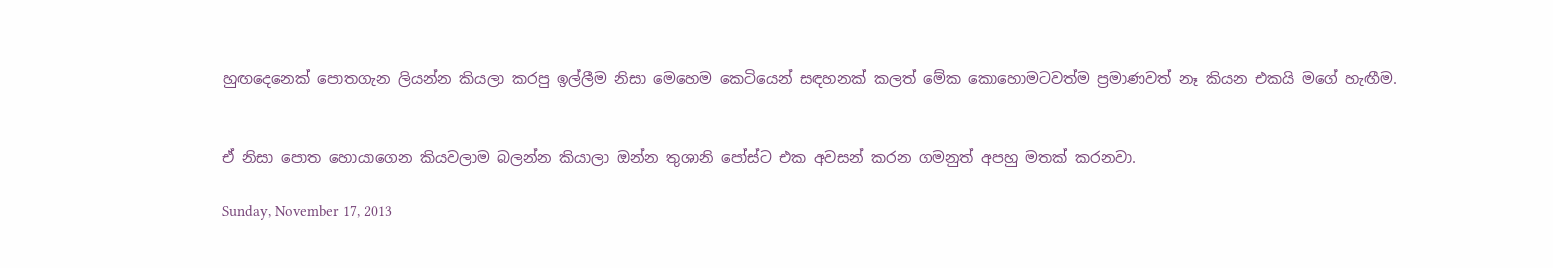හුඟදෙනෙක් පොතගැන ලියන්න කියලා කරපු ඉල්ලීම නිසා මෙහෙම කෙටියෙන් සඳහනක් කලත් මේක කොහොමටවත්ම ප්‍රමාණවත් නෑ කියන එකයි මගේ හැඟීම.


ඒ නිසා පොත හොයාගෙන කියවලාම බලන්න කියාලා ඔන්න තුශානි පෝස්ට එක අවසන් කරන ගමනුත් අපහු මතක් කරනවා.

Sunday, November 17, 2013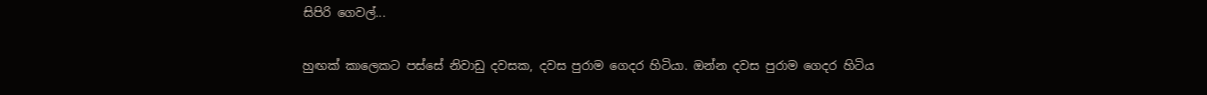සිපිරි ගෙවල්...

හුඟක් කාලෙකට පස්සේ නිවාඩු දවසක, දවස පුරාම ගෙදර හිටියා. ඔන්න දවස පුරාම ගෙදර හිටිය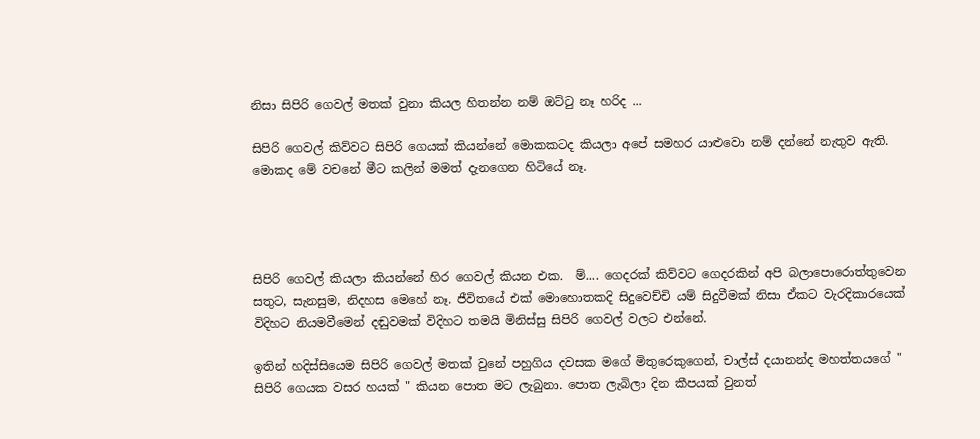නිසා සිපිරි ගෙවල් මතක් වුනා කියල හිතන්න නම් ඔට්‍ටු නෑ හරිද ...

සිපිරි ගෙවල් කිව්වට සිපිරි ගෙයක් කියන්නේ මොකකටද කියලා අපේ සමහර යාළුවො නම් දන්නේ නැතුව ඇති. මොකද මේ වචනේ මීට කලින් මමත් දැනගෙන හිටියේ නෑ.




සිපිරි ගෙවල් කියලා කියන්නේ හිර ගෙවල් කියන එක.  ම්.... ගෙදරක් කිව්වට ගෙදරකින් අපි බලාපොරොත්තුවෙන සතුට, සැනසුම, නිදහස මෙහේ නෑ. ජීවිතයේ එක් මොහොතකදි සිදුවෙච්චි යම් සිදුවීමක් නිසා ඒකට වැරදිකාරයෙක් විදිහට නියමවීමෙන් දඬුවමක් විදිහට තමයි මිනිස්සු සිපිරි ගෙවල් වලට එන්නේ.

ඉතින් හදිස්සියෙම සිපිරි ගෙවල් මතක් වුනේ පහුගිය දවසක මගේ මිතුරෙකුගෙන්, චාල්ස් දයානන්ද මහත්තයගේ " සිපිරි ගෙයක වසර හයක් " කියන පොත මට ලැබුනා. පොත ලැබිලා දින කීපයක් වුනත්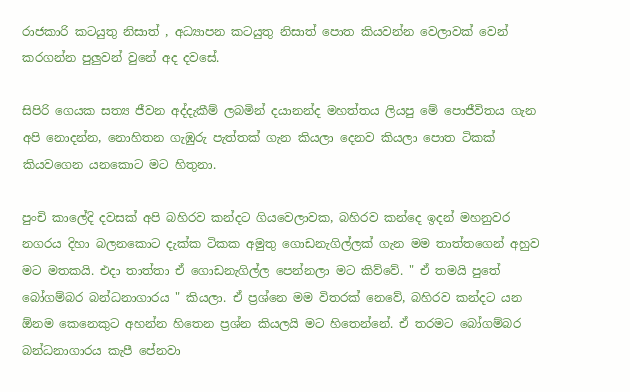රාජකාරි කටයුතු නිසාත් , අධ්‍යාපන කටයුතු නිසාත් පොත කියවන්න වෙලාවක් වෙන් කරගන්න පුලුවන් වුනේ අද දවසේ.

සිපිරි ගෙයක සත්‍ය ජීවන අද්දැකීම් ලබමින් දයානන්ද මහත්තය ලියපු මේ පොජීවිතය ගැන අපි නොදන්න, නොහිතන ගැඹුරු පැත්තක් ගැන කියලා දෙනව කියලා පොත ටිකක් කියවගෙන යනකොට මට හිතුනා.

පුංචි කාලේදි දවසක් අපි බහිරව කන්දට ගියවෙලාවක, බහිරව කන්දෙ ඉදන් මහනුවර නගරය දිහා බලනකොට දැක්ක ටිකක අමුතු ගොඩනැගිල්ලක් ගැන මම තාත්තගෙන් අහුව මට මතකයි. එදා තාත්තා ඒ ගොඩනැගිල්ල පෙන්නලා මට කිව්වේ. " ඒ තමයි පුතේ බෝගම්බර බන්ධනාගාරය " කියලා. ඒ ප්‍රශ්නෙ මම විතරක් නෙවේ, බහිරව කන්දට යන ඕනම කෙනෙකුට අහන්න හිතෙන ප්‍රශ්න කියලයි මට හිතෙන්නේ. ඒ තරමට බෝගම්බර බන්ධනාගාරය කැපී පේනවා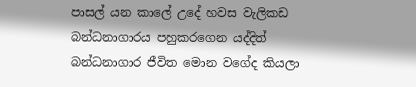පාසල් යන කාලේ උදේ හවස වැලිකඩ බන්ධනාගාරය පහුකරගෙන යද්දිත් බන්ධනාගාර ජීවිත මොන වගේද කියලා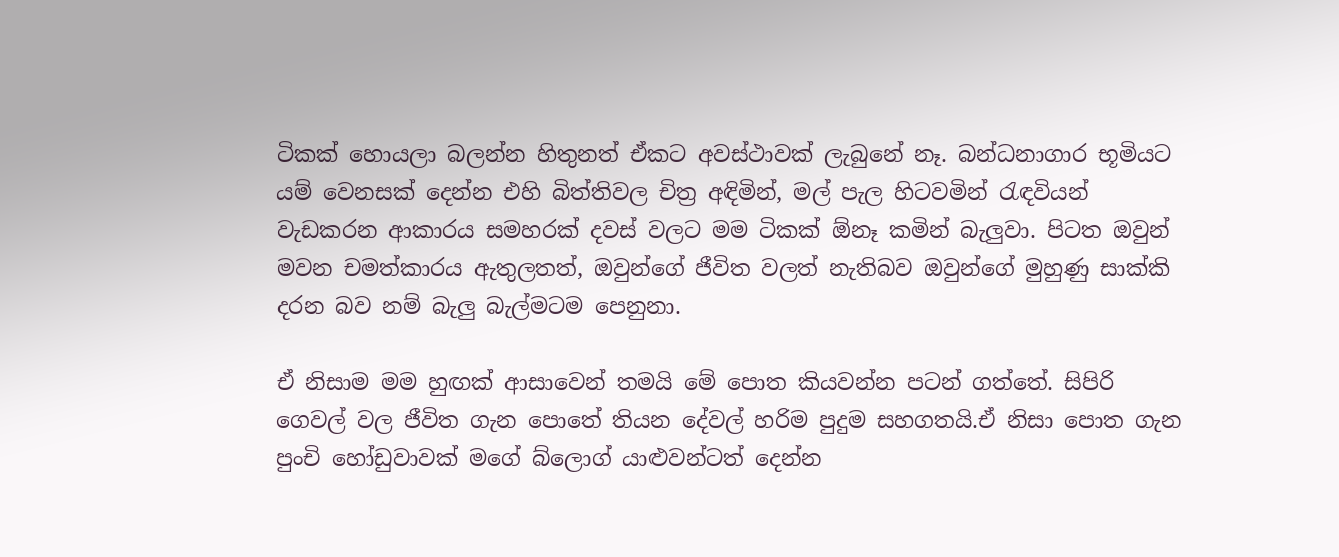ටිකක් හොයලා බලන්න හිතුනත් ඒකට අවස්ථාවක් ලැබුනේ නෑ. බන්ධනාගාර භූමියට යම් වෙනසක් දෙන්න එහි බිත්තිවල චිත්‍ර අඳිමින්, මල් පැල හිටවමින් ‍රැඳවියන් වැඩකරන ආකාරය සමහරක් දවස් වලට මම ටිකක් ඕනෑ කමින් බැලුවා. පිටත ඔවුන් මවන චමත්කාරය ඇතුලතත්, ඔවුන්ගේ ජීවිත වලත් නැතිබව ඔවුන්ගේ මුහුණු සාක්කි දරන බව නම් බැලු බැල්මටම පෙනුනා.

ඒ නිසාම මම හුඟක් ආසාවෙන් තමයි මේ පොත කියවන්න පටන් ගත්තේ. සිපිරි ගෙවල් වල ජීවිත ගැන පොතේ තියන දේවල් හරිම පුදුම සහගතයි.ඒ නිසා පොත ගැන පුංචි හෝඩුවාවක් මගේ බ්ලොග් යාළුවන්ටත් දෙන්න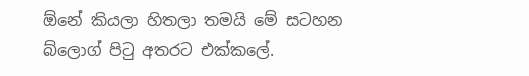ඕනේ කියලා හිතලා තමයි මේ සටහන බ්ලොග් පි‍ටු අතරට එක්කලේ.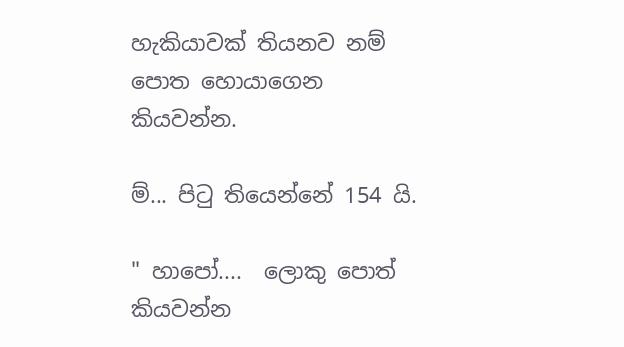හැකියාවක් තියනව නම්
පොත හොයාගෙන කියවන්න.

ම්... පි‍ටු තියෙන්නේ 154 යි.

" හාපෝ....  ලොකු පොත් කියවන්න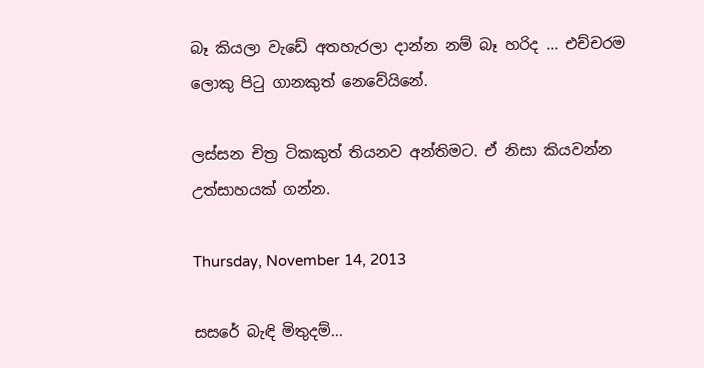බෑ කියලා වැඩේ අතහැරලා දාන්න නම් බෑ හරිද ... එච්චරම ලොකු පි‍ටු ගානකුත් නෙවේයිනේ.

ලස්සන චිත්‍ර ටිකකුත් තියනව අන්තිමට. ඒ නිසා කියවන්න උත්සාහයක් ගන්න.

Thursday, November 14, 2013

සසරේ බැඳි මිතුදම්...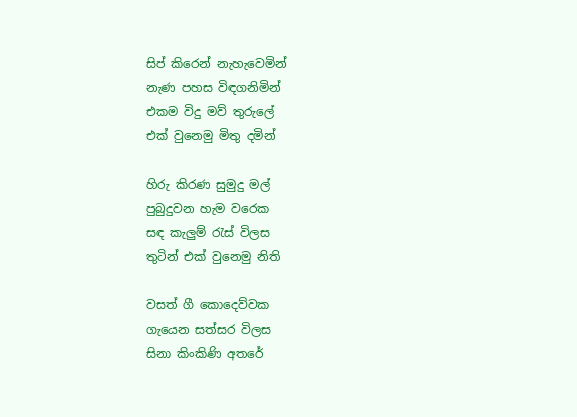සිප් කිරෙන් නැහැවෙමින්
නැණ පහස විඳගනිමින්
එකම විදු මව් තුරුලේ
එක් වුනෙමු මිතු දමින්

හිරු කිරණ සුමුදු මල්
පුබුදුවන හැම වරෙක
සඳ කැලුම් ‍රැස් විලස
තුටින් එක් වුනෙමු නිති

වසත් ගී කොදෙව්වක
ගැයෙන සත්සර විලස
සිනා කිංකිණි අතරේ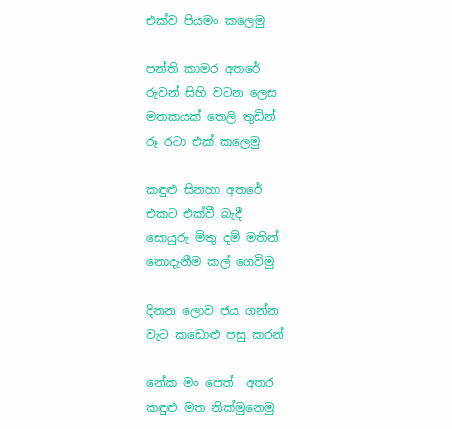එක්ව පියමං කලෙමු

පන්ති කාමර අතරේ
රුවන් සිහි වටන ලෙස
මතකයක් තෙලි තුඩින්
රූ රටා එක් කලෙමු

කඳුළු සිනහා අතරේ
එකට එක්වී බැදී
සොයුරු මිතු දම් මතින්
නොදැනීම කල් ගෙවිමු

දිනන ලොව ජය ගන්න
වැට කඩොළු පසු කරන්

නේක මං පෙත්  අතර
කඳුළු මත නික්මුනෙමු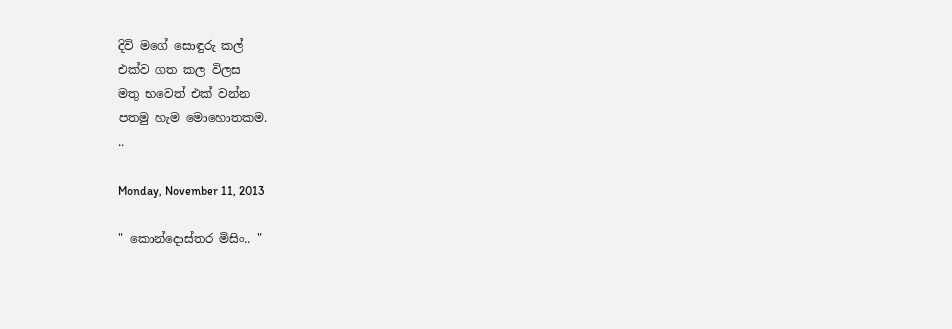දිවි මගේ සොඳුරු කල්
එක්ව ගත කල විලස
මතු භවෙත් එක් වන්න
පතමු හැම මොහොතකම.
..

Monday, November 11, 2013

" කොන්දොස්තර මිසිං.. "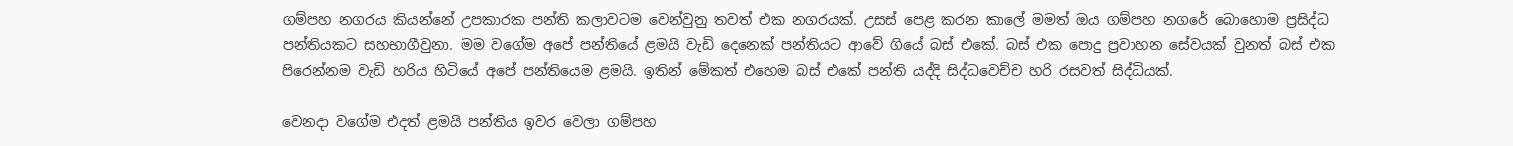ගම්පහ නගරය කියන්නේ උපකාරක පන්ති කලාවටම වෙන්වුනු තවත් එක නගරයක්. උසස් පෙළ කරන කාලේ මමත් ඔය ගම්පහ නගරේ බොහොම ප්‍රසිද්ධ පන්තියකට සහභාගීවුනා. මම වගේම අපේ පන්තියේ ළමයි වැඩි දෙනෙක් පන්තියට ආවේ ගියේ බස් එකේ. බස් එක පොදු ප්‍රවාහන සේවයක් වුනත් බස් එක පිරෙන්නම වැඩි හරිය හිටියේ අපේ පන්තියෙම ළමයි. ඉතින් මේකත් එහෙම බස් එකේ පන්ති යද්දි සිද්ධවෙච්ච හරි රසවත් සිද්ධියක්.

වෙනදා වගේම එදත් ළමයි පන්තිය ඉවර වෙලා ගම්පහ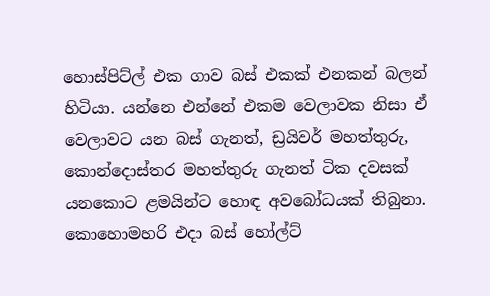හොස්පිට්ල් එක ගාව බස් එකක් එනකන් බලන් හිටියා. යන්නෙ එන්නේ එකම වෙලාවක නිසා ඒ වෙලාවට යන බස් ගැනත්, ඩ්‍රයිවර් මහත්තුරු, කොන්දොස්තර මහත්තුරු ගැනත් ටික දවසක් යනකොට ළමයින්ට හොඳ අවබෝධයක් තිබුනා. කොහොමහරි එදා බස් හෝල්ට්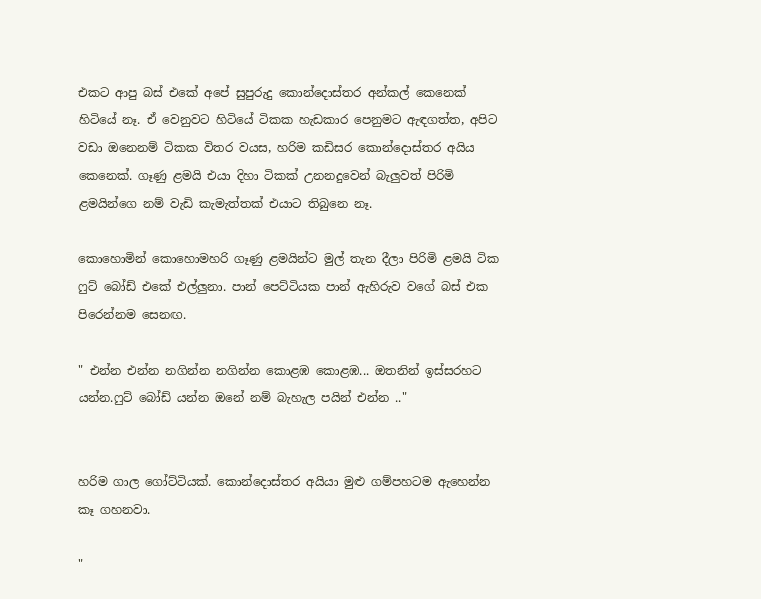එකට ආපු බස් එකේ අපේ සුපුරුදු කොන්දොස්තර අන්කල් කෙනෙක් හිටියේ නෑ. ඒ වෙනුවට හිටියේ ටිකක හැඩකාර පෙනුමට ඇඳගත්ත, අපිට වඩා ඔනෙනම් ටිකක විතර වයස, හරිම කඩිසර කොන්දොස්තර අයිය කෙනෙක්. ගෑණු ළමයි එයා දිහා ටිකක් උනනදුවෙන් බැලුවත් පිරිමි ළමයින්ගෙ නම් වැඩි කැමැත්තක් එයාට තිබුනෙ නෑ.

කොහොමින් කොහොමහරි ගෑණු ළමයින්ට මුල් තැන දීලා පිරිමි ළමයි ටික ෆුට් බෝඩ් එකේ එල්ලුනා. පාන් පෙට්ටියක පාන් ඇහිරුව වගේ බස් එක පිරෙන්නම සෙනඟ.

" එන්න එන්න නගින්න නගින්න කොළඹ කොළඹ... ඔතනින් ඉස්සරහට යන්න.ෆුට් බෝඩ් යන්න ඔනේ නම් බැහැල පයින් එන්න .."


හරිම ගාල ගෝට්ටියක්. කොන්දොස්තර අයියා මුළු ගම්පහටම ඇහෙන්න කෑ ගහනවා.

"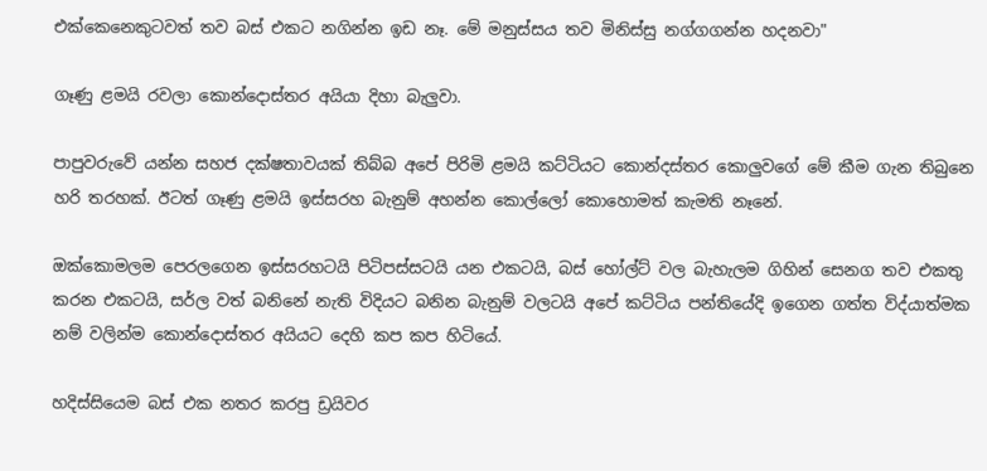එක්කෙනෙකුටවත් තව බස් එකට නගින්න ඉඩ නෑ. මේ මනුස්සය තව මිනිස්සු නග්ගගන්න හදනවා"

ගෑණු ළමයි රවලා කොන්දොස්තර අයියා දිහා බැලුවා.

පාපුවරුවේ යන්න සහජ දක්ෂතාවයක් තිබ්බ අපේ පිරිමි ළමයි කට්ටියට කොන්දස්තර කොලුවගේ මේ කීම ගැන තිබුනෙ හරි තරහක්. ඊටත් ගෑණු ළමයි ඉස්සරහ බැනුම් අහන්න කොල්ලෝ කොහොමත් කැමති නෑනේ.

ඔක්කොමලම පෙරලගෙන ඉස්සරහටයි පිටිපස්සටයි යන එකටයි, බස් හෝල්ට් වල බැහැලම ගිහින් සෙනග තව එකතු කරන එකටයි, සර්ල වත් බනිනේ නැති විදියට බනින බැනුම් වලටයි අපේ කට්ටිය පන්තියේදි ඉගෙන ගත්ත විද්යාත්මක නම් වලින්ම කොන්දොස්තර අයියට දෙහි කප කප හිටියේ.

හදිස්සියෙම බස් එක නතර කරපු ඩ්‍රයිවර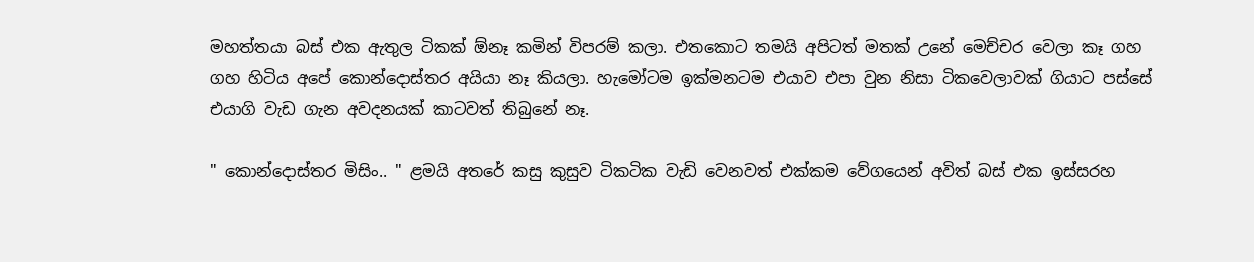මහත්තයා බස් එක ඇතුල ටිකක් ඕනෑ කමින් විපරම් කලා. එතකොට තමයි අපිටත් මතක් උනේ මෙච්චර වෙලා කෑ ගහ ගහ හිටිය අපේ කොන්දොස්තර අයියා නෑ කියලා. හැමෝටම ඉක්මනටම එයාව එපා වුන නිසා ටිකවෙලාවක් ගියාට පස්සේ එයාගි වැඩ ගැන අවදනයක් කාටවත් තිබුනේ නෑ.

" කොන්දොස්තර මිසිං.. " ළමයි අතරේ කසු කුසුව ටිකටික වැඩි වෙනවත් එක්කම වේගයෙන් අවිත් බස් එක ඉස්සරහ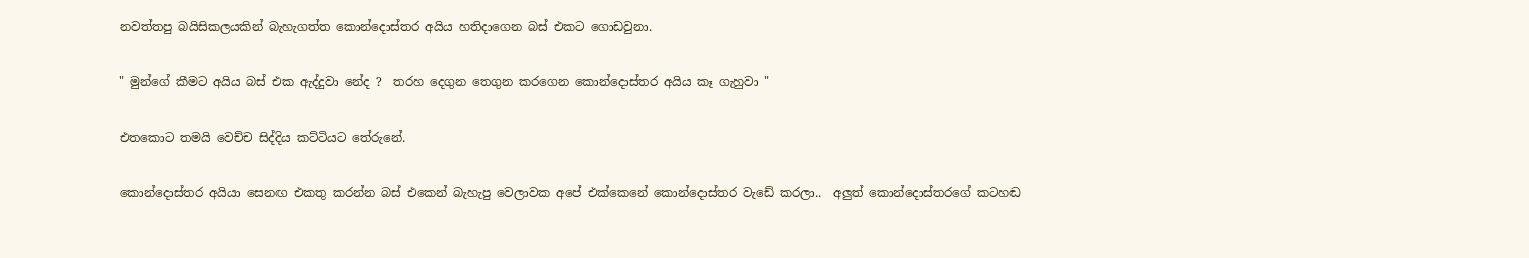නවත්තපු බයිසිකලයකින් බැහැගත්ත කොන්දොස්තර අයිය හතිදාගෙන බස් එකට ගොඩවුනා.

" මුන්ගේ කීමට අයිය බස් එක ඇද්දුවා නේද ?  තරහ දෙගුන තෙගුන කරගෙන කොන්දොස්තර අයිය කෑ ගැහුවා "

එතකොට තමයි වෙච්ච සිද්දිය කට්ටියට තේරුනේ.

කොන්දොස්තර අයියා සෙනඟ එකතු කරන්න බස් එකෙන් බැහැපු වෙලාවක අපේ එක්කෙනේ කොන්දොස්තර වැඩේ කරලා..  අලුත් කොන්දොස්තරගේ කටහඬ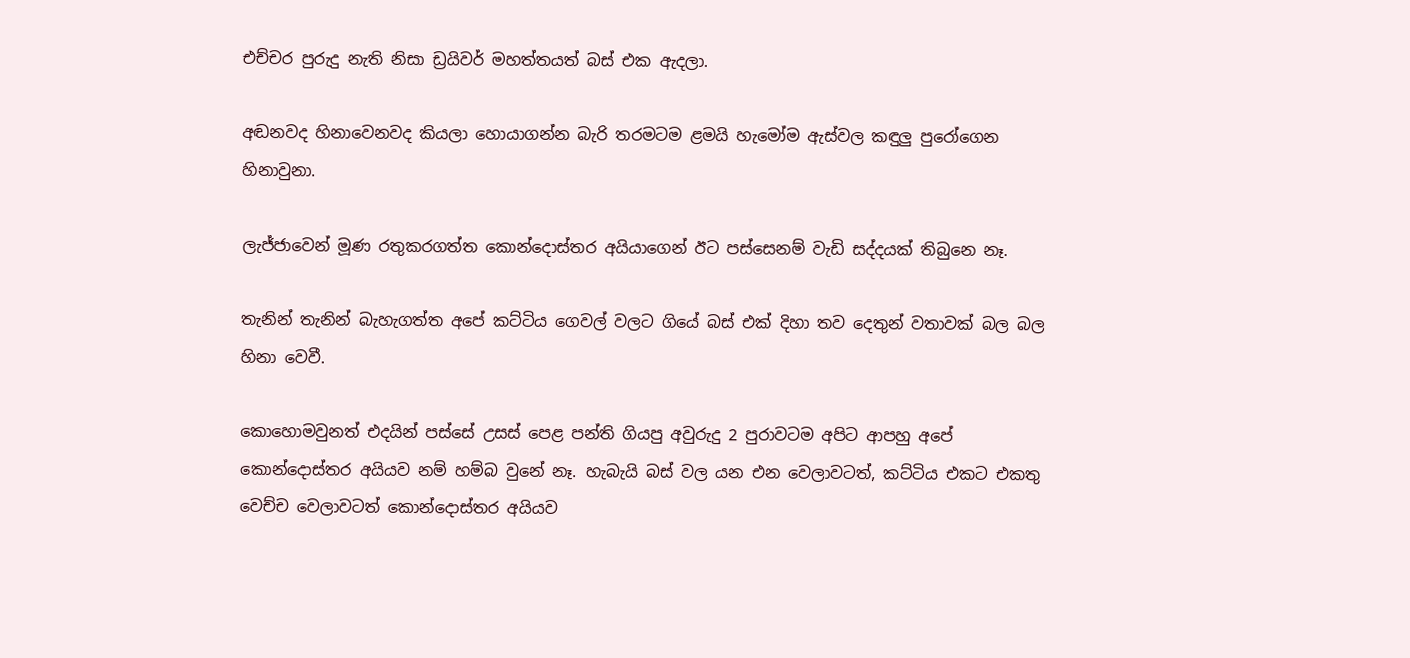එච්චර පුරුදු නැති නිසා ඩ්‍රයිවර් මහත්තයත් බස් එක ඇදලා.

අඬනවද හිනාවෙනවද කියලා හොයාගන්න බැරි තරමටම ළමයි හැමෝම ඇස්වල කඳුලු පුරෝගෙන හිනාවුනා.

ලැජ්ජාවෙන් මූණ රතුකරගත්ත කොන්දොස්තර අයියාගෙන් ඊට පස්සෙනම් වැඩි සද්දයක් තිබුනෙ නෑ.

තැනින් තැනින් බැහැගත්ත අපේ කට්ටිය ගෙවල් වලට ගියේ බස් එක් දිහා තව දෙතුන් වතාවක් බල බල හිනා වෙවී.

කොහොමවුනත් එදයින් පස්සේ උසස් පෙළ පන්ති ගියපු අවුරුදු 2 පුරාවටම අපිට ආපහු අපේ කොන්දොස්තර අයියව නම් හම්බ වුනේ නෑ. හැබැයි බස් වල යන එන වෙලාවටත්, කට්ටිය එකට එකතු වෙච්ච වෙලාවටත් කොන්දොස්තර අයියව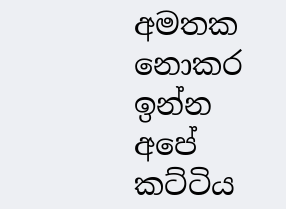අමතක නොකර ඉන්න අපේ කට්ටිය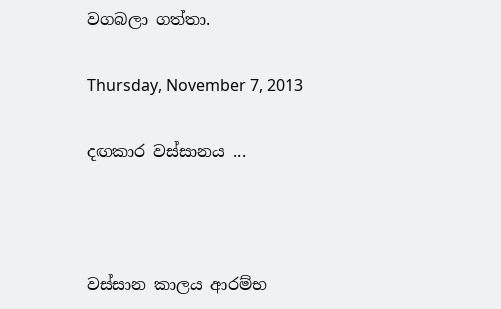වගබලා ගත්තා.

Thursday, November 7, 2013

දඟකාර වස්සානය ...



වස්සාන කාලය ආරම්භ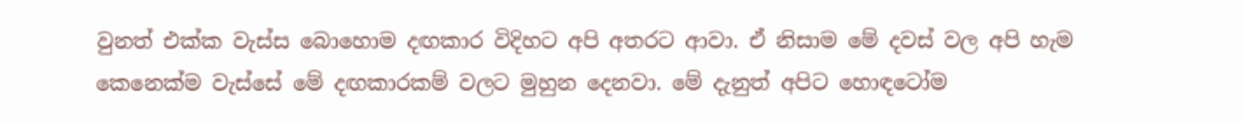වුනත් එක්ක වැස්ස බොහොම දඟකාර විදිහට අපි අතරට ආවා. ඒ නිසාම මේ දවස් වල අපි හැම කෙනෙක්ම වැස්සේ මේ දඟකාරකම් වලට මුහුන දෙනවා. මේ දැනුත් අපිට හොඳටෝම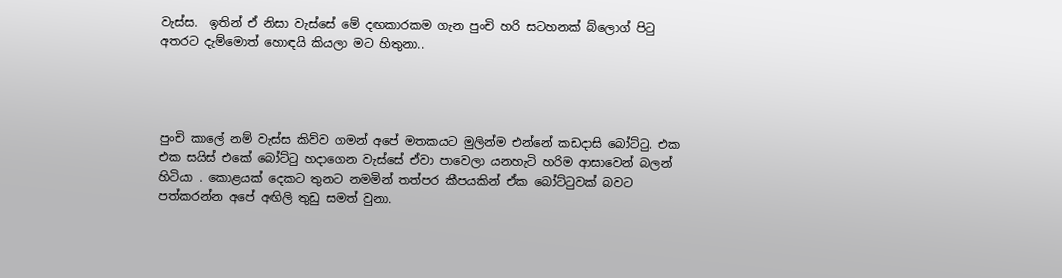වැස්ස.  ඉතින් ඒ නිසා වැස්සේ මේ දඟකාරකම ගැන පුංචි හරි සටහනක් බ්ලොග් පි‍ටු අතරට දැම්මොත් හොඳයි කියලා මට හිතුනා..




පුංචි කාලේ නම් වැස්ස කිව්ව ගමන් අපේ මතකයට මුලින්ම එන්නේ කඩදාසි බෝට්‍ටු. එක එක සයිස් එකේ බෝට්‍ටු හදාගෙන වැස්සේ ඒවා පාවෙලා යනහැටි හරිම ආසාවෙන් බලන් හිටියා . කොළයක් දෙකට තුනට නමමින් තත්පර කීපයකින් ඒක බෝට්‍ටුවක් බවට පත්කරන්න අපේ අඟිලි තුඩු සමත් වුනා.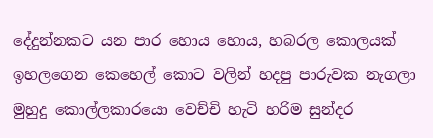දේදුන්නකට යන පාර හොය හොය, හබරල කොලයක් ඉහලගෙන කෙහෙල් කොට වලින් හදපු පාරුවක නැගලා මුහුදු කොල්ලකාරයො වෙච්චි හැටි හරිම සුන්දර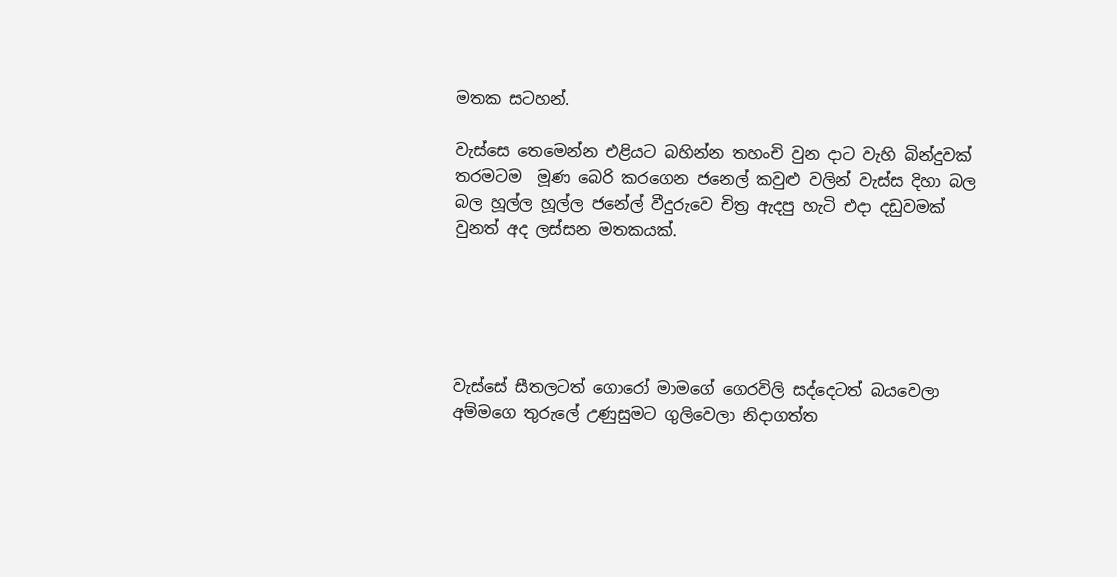මතක සටහන්.

වැස්සෙ තෙමෙන්න එළියට බහින්න තහංචි වුන දාට වැහි බින්දුවක් තරමටම  මූණ බෙරි කරගෙන ජනෙල් කවුළු වලින් වැස්ස දිහා බල බල හූල්ල හූල්ල ජනේල් වීදුරුවෙ චිත්‍ර ඇදපු හැටි එදා දඩුවමක් වුනත් අද ලස්සන මතකයක්.





වැස්සේ සීතලටත් ගොරෝ මාමගේ ගෙරවිලි සද්දෙටත් බයවෙලා අම්මගෙ තුරුලේ උණුසුමට ගුලිවෙලා නිදාගත්ත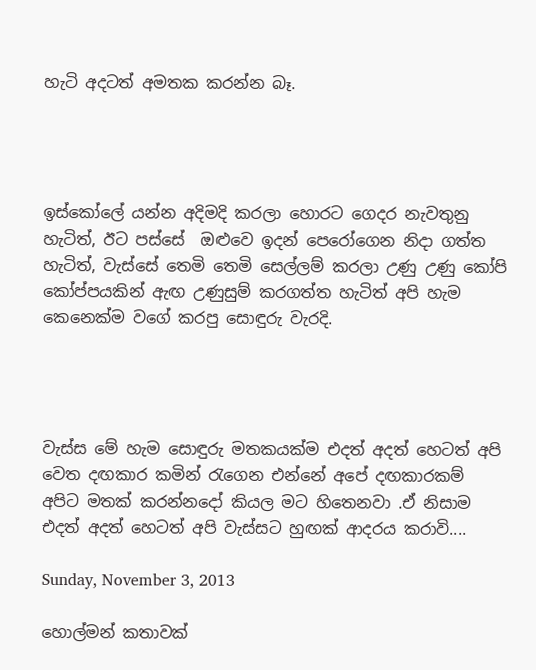හැටි අදටත් අමතක කරන්න බෑ.




ඉස්කෝලේ යන්න අදිමදි කරලා හොරට ගෙදර නැවතුනු හැටිත්, ඊට පස්සේ  ඔළුවෙ ඉදන් පෙරෝගෙන නිදා ගත්ත හැටිත්, වැස්සේ තෙමි තෙමි සෙල්ලම් කරලා උණු උණු කෝපි කෝප්පයකින් ඇඟ උණුසුම් කරගත්ත හැටිත් අපි හැම කෙනෙක්ම වගේ කරපු සොඳුරු වැරදි.




වැස්ස මේ හැම සොඳුරු මතකයක්ම එදත් අදත් හෙටත් අපි වෙත දඟකාර කමින් ‍රැගෙන එන්නේ අපේ දඟකාරකම් අපිට මතක් කරන්නදෝ කියල මට හිතෙනවා .ඒ නිසාම එදත් අදත් හෙටත් අපි වැස්සට හුඟක් ආදරය කරාවි....

Sunday, November 3, 2013

හොල්මන් කතාවක්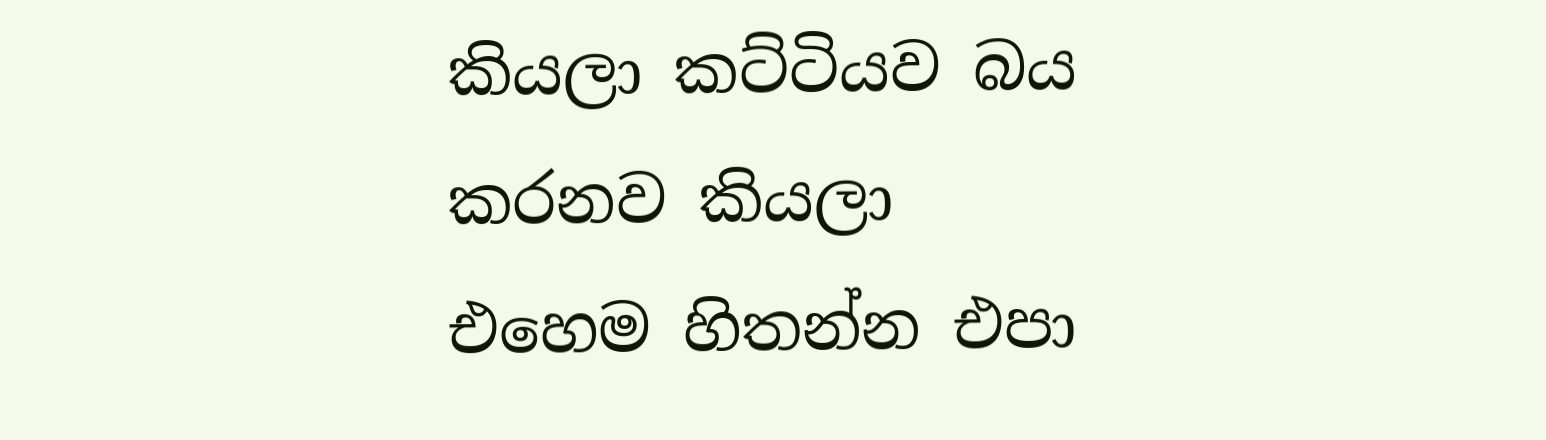කියලා කට්ටියව බය කරනව කියලා එහෙම හිතන්න එපා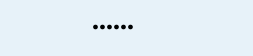......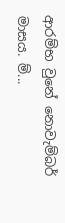ආරම්භ වුනේ නොවැම්බර් මාසය. ම්...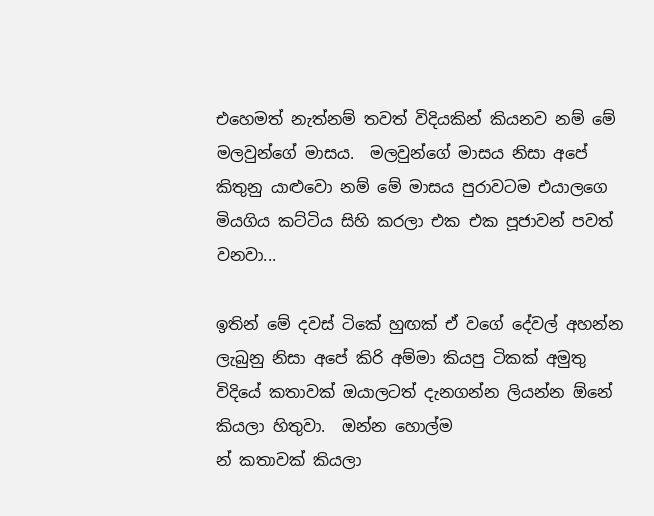එහෙමත් නැත්නම් තවත් විදියකින් කියනව නම් මේ මලවුන්ගේ මාසය.  මලවුන්ගේ මාසය නිසා අපේ කිතුනු යාළුවො නම් මේ මාසය පුරාවටම එයාලගෙ මියගිය කට්ටිය සිහි කරලා එක එක පූජාවන් පවත් වනවා...

ඉතින් මේ දවස් ටිකේ හුඟක් ඒ වගේ දේවල් අහන්න ලැබුනු නිසා අපේ කිරි අම්මා කියපු ටිකක් අමුතු විදියේ කතාවක් ඔයාලටත් දැනගන්න ලියන්න ඕනේ කියලා හිතුවා.  ඔන්න හොල්ම
න් කතාවක් කියලා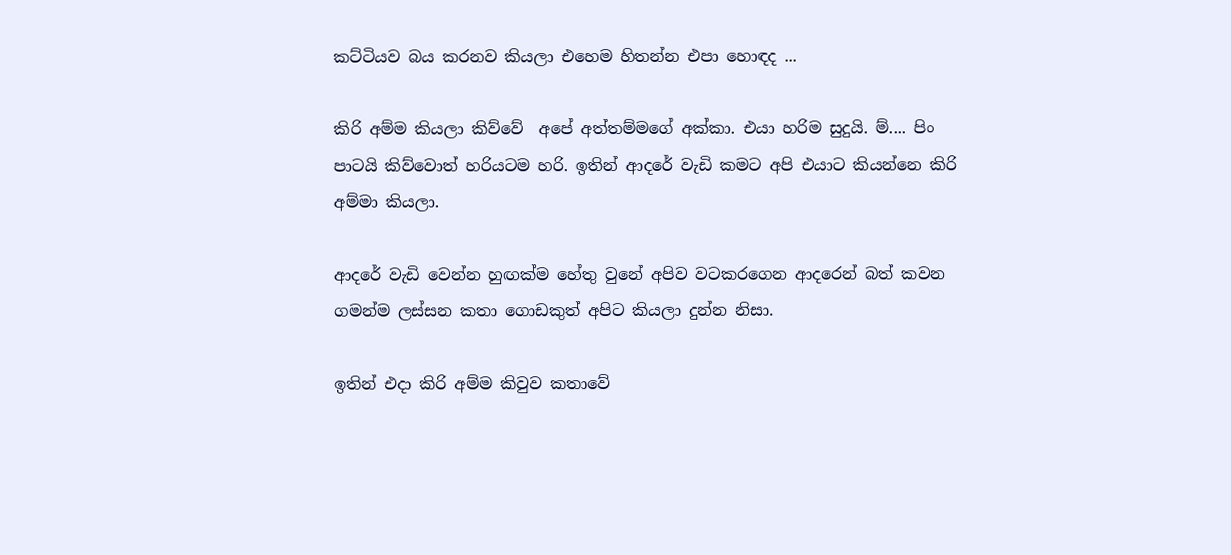කට්ටියව බය කරනව කියලා එහෙම හිතන්න එපා හොඳද ...

කිරි අම්ම කියලා කිව්වේ  අපේ අත්තම්මගේ අක්කා. එයා හරිම සුදුයි. ම්.... පිං පාටයි කිව්වොත් හරියටම හරි. ඉතින් ආදරේ වැඩි කමට අපි එයාට කියන්නෙ කිරි අම්මා කියලා.

ආදරේ වැඩි වෙන්න හුඟක්ම හේතු වුනේ අපිව වටකරගෙන ආදරෙන් බත් කවන ගමන්ම ලස්සන කතා ගොඩකුත් අපිට කියලා දුන්න නිසා.

ඉතින් එදා කිරි අම්ම කිවුව කතාවේ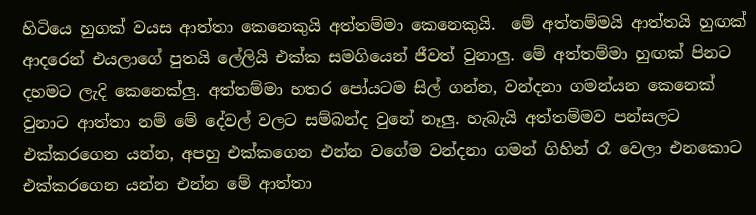හිටියෙ හුගක් වයස ආත්තා කෙනෙකුයි අත්තම්මා කෙනෙකුයි.  මේ අත්තම්මයි ආත්තයි හුඟක් ආදරෙන් එයලාගේ පුතයි ලේලියි එක්ක සමගියෙන් ජීවත් වුනාලු. මේ අත්තම්මා හුඟක් පිනට දහමට ලැදි කෙනෙක්ලු. අත්තම්මා හතර පෝයටම සිල් ගන්න, වන්දනා ගමන්යන කෙනෙක් වුනාට ආත්තා නම් මේ දේවල් වලට සම්බන්ද වුනේ නෑලු. හැබැයි අත්තම්මව පන්සලට එක්කරගෙන යන්න, අපහු එක්කගෙන එන්න වගේම වන්දනා ගමන් ගිහින් රෑ වෙලා එනකොට එක්කරගෙන යන්න එන්න මේ ආත්තා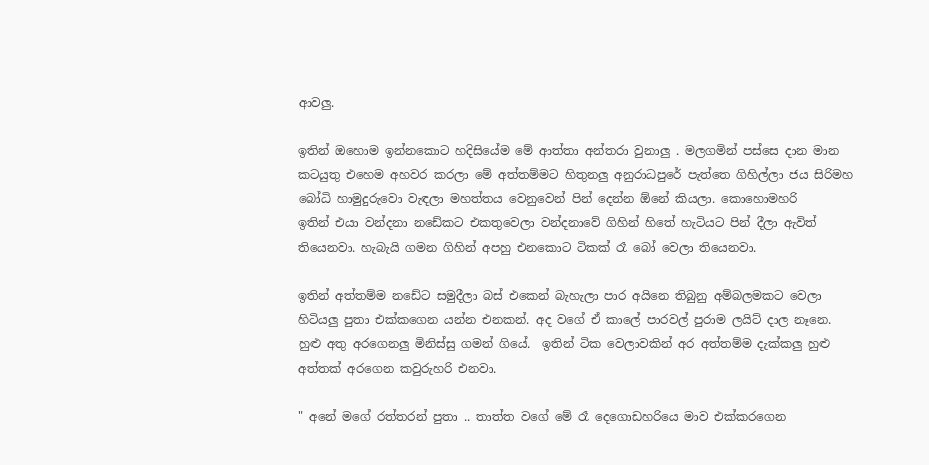ආවලු.

ඉතින් ඔහොම ඉන්නකොට හදිසියේම මේ ආත්තා අන්තරා වුනාලු . මලගමින් පස්සෙ දාන මාන කටයුතු එහෙම අහවර කරලා මේ අත්තම්මට හිතුනලු අනුරාධපුරේ පැත්තෙ ගිහිල්ලා ජය සිරිමහ බෝධි හාමුදුරුවො වැඳලා මහත්තය වෙනුවෙන් පින් දෙන්න ඕනේ කියලා. කොහොමහරි
ඉතින් එයා වන්දනා නඩේකට එකතුවෙලා වන්දනාවේ ගිහින් හිතේ හැටියට පින් දීලා ඇවිත් තියෙනවා. හැබැයි ගමන ගිහින් අපහු එනකොට ටිකක් රෑ බෝ වෙලා තියෙනවා.

ඉතින් අත්තම්ම නඩේට සමුදීලා බස් එකෙන් බැහැලා පාර අයිනෙ තිබුනු අම්බලමකට වෙලා හිටියලු පුතා එක්කගෙන යන්න එනකන්. අද වගේ ඒ කාලේ පාරවල් පුරාම ලයිට් දාල නෑනෙ. හුළු අතු අරගෙනලු මිනිස්සු ගමන් ගියේ.  ඉතින් ටික වෙලාවකින් අර අත්තම්ම දැක්කලු හුළු අත්තක් අරගෙන කවුරුහරි එනවා.

" අනේ මගේ රත්තරන් පුතා .. තාත්ත වගේ මේ රෑ දෙගොඩහරියෙ මාව එක්කරගෙන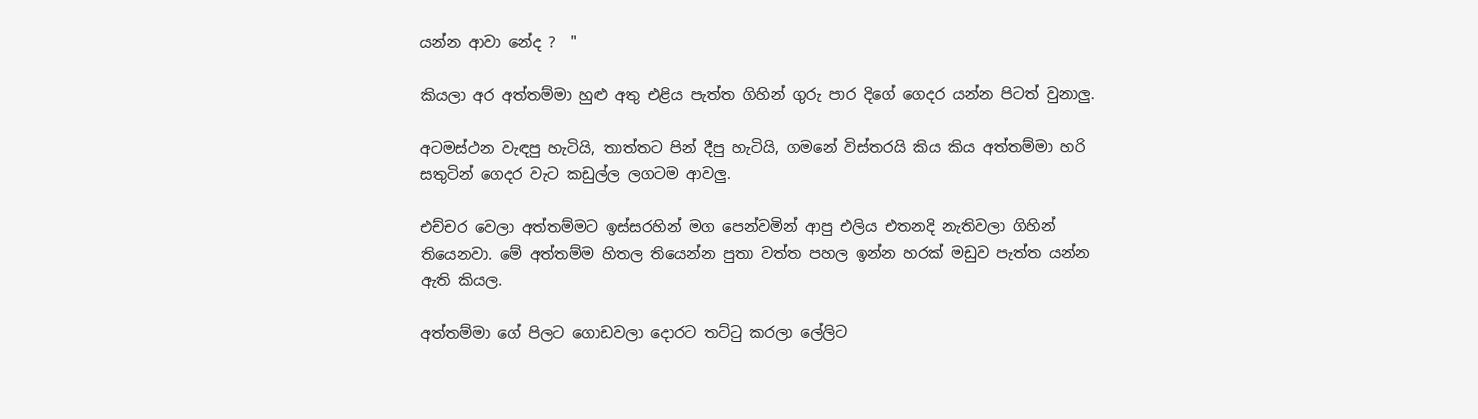යන්න ආවා නේද ?  "

කියලා අර අත්තම්මා හුළු අතු එළිය පැත්ත ගිහින් ගුරු පාර දිගේ ගෙදර යන්න පිටත් වුනාලු.

අටමස්ථන වැඳපු හැටියි, තාත්තට පින් දීපු හැටියි, ගමනේ විස්තරයි කිය කිය අත්තම්මා හරි සතුටින් ගෙදර වැට කඩුල්ල ලගටම ආවලු.

එච්චර වෙලා අත්තම්මට ඉස්සරහින් මග පෙන්වමින් ආපු එලිය එතනදි නැතිවලා ගිහින් තියෙනවා. මේ අත්තම්ම හිතල තියෙන්න පුතා වත්ත පහල ඉන්න හරක් මඩුව පැත්ත යන්න ඇති කියල.

අත්තම්මා ගේ පිලට ගොඩවලා දොරට තට්‍ටු කරලා ලේලිට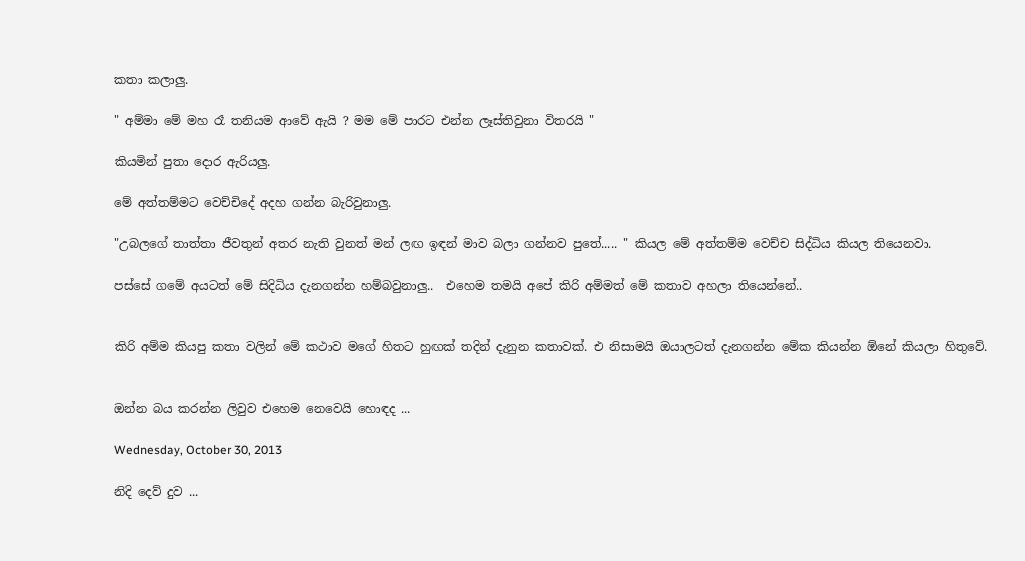කතා කලාලු.

" අම්මා මේ මහ රෑ තනියම ආවේ ඇයි ? මම මේ පාරට එන්න ලෑස්තිවුනා විතරයි "

කියමින් පුතා දොර ඇරියලු.

මේ අත්තම්මට වෙච්චිදේ අදහ ගන්න බැරිවුනාලු.

"උබලගේ තාත්තා ජීවතුන් අතර නැති වුනත් මන් ලඟ ඉඳන් මාව බලා ගන්නව පුතේ..... " කියල මේ අත්තම්ම වෙච්ච සිද්ධිය කියල තියෙනවා.

පස්සේ ගමේ අයටත් මේ සිදිධිය දැනගන්න හම්බවුනාලු..  එහෙම තමයි අපේ කිරි අම්මත් මේ කතාව අහලා තියෙන්නේ..


කිරි අම්ම කියපු කතා වලින් මේ කථාව මගේ හිතට හුඟක් තදින් දැනුන කතාවක්. එ නිසාමයි ඔයාලටත් දැනගන්න මේක කියන්න ඕනේ කියලා හිතුවේ.


ඔන්න බය කරන්න ලිවුව එහෙම නෙවෙයි හොඳද ...

Wednesday, October 30, 2013

නිදි දෙව් දුව ...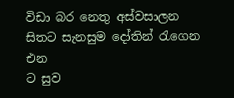විඩා බර නෙතු අස්වසාලන
සිතට සැනසුම දෝතින් ‍රැගෙන එන
ට සුව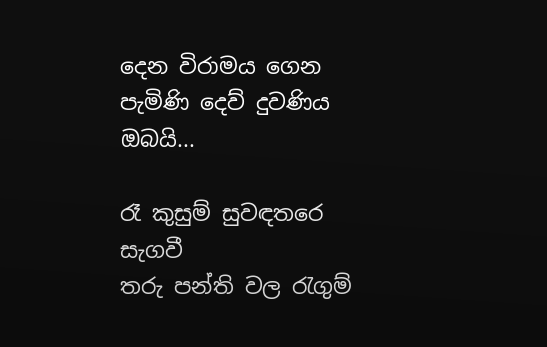දෙන විරාමය ගෙන
පැමිණි දෙව් දුවණිය ඔබයි...

රෑ කුසුම් සුවඳතරෙ සැගවී
තරු පන්ති වල ‍රැගුම්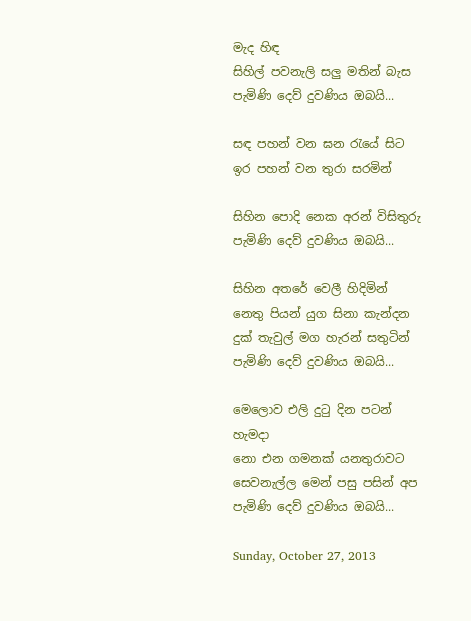මැද හිඳ
සිහිල් පවනැලි සලු මතින් බැස
පැමිණි දෙව් දුවණිය ඔබයි...

සඳ පහන් වන ඝන ‍රැයේ සිට
ඉර පහන් වන තුරා සරමින්

සිහින පොදි නෙක අරන් විසිතුරු
පැමිණි දෙව් දුවණිය ඔබයි...

සිහින අතරේ වෙලී හිදිමින්
නෙතු පියන් යුග සිනා කැන්දන
දුක් තැවුල් මග හැරන් සතුටින්
පැමිණි දෙව් දුවණිය ඔබයි...

මෙලොව එලි දු‍ටු දින පටන් හැමදා
නො එන ගමනක් යනතුරාවට
සෙවනැල්ල මෙන් පසු පසින් අප
පැමිණි දෙව් දුවණිය ඔබයි...

Sunday, October 27, 2013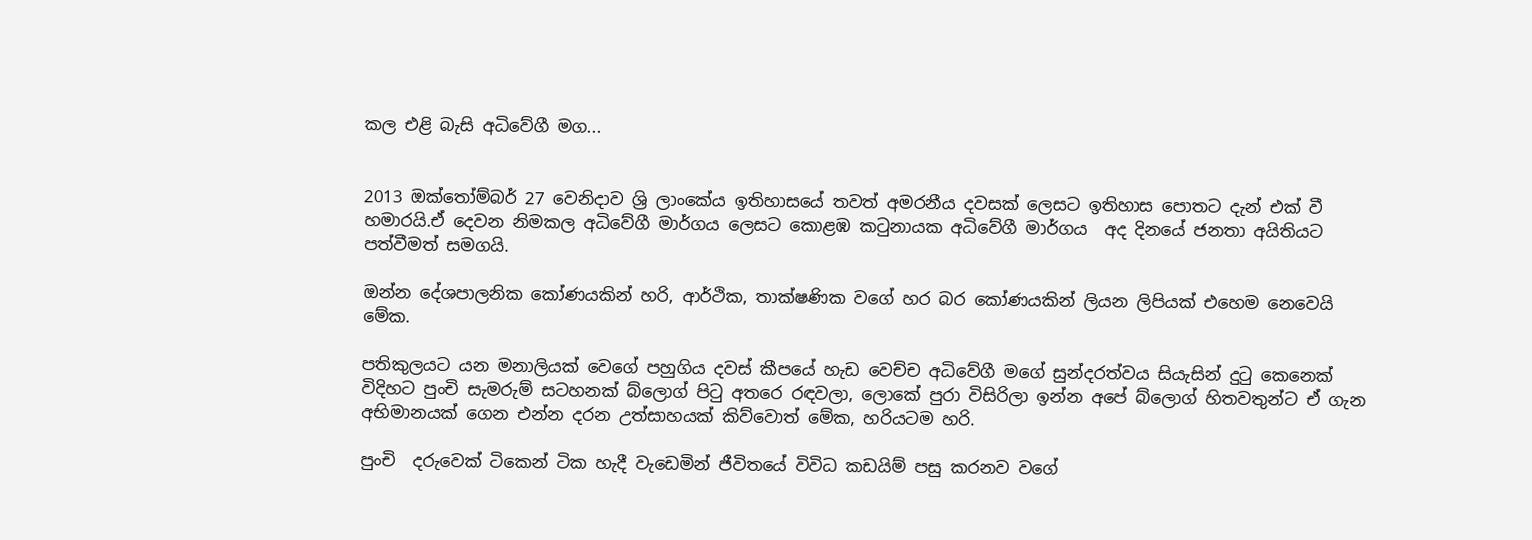කල එළි බැසි අධිවේගී මග...


2013 ඔක්තෝම්බර් 27 වෙනිදාව ශ්‍රි ලාංකේය ඉතිහාසයේ තවත් අමරනීය දවසක් ලෙසට ඉතිහාස පොතට දැන් එක් වී හමාරයි.ඒ දෙවන නිමකල අධිවේගී මාර්ගය ලෙසට කොළඹ ක‍ටුනායක අධිවේගී මාර්ගය  අද දිනයේ ජනතා අයිතියට පත්වීමත් සමගයි.

ඔන්න දේශපාලනික කෝණයකින් හරි, ආර්ථික, තාක්ෂණික වගේ හර බර කෝණයකින් ලියන ලිපියක් එහෙම නෙවෙයි මේක.

පතිකුලයට යන මනාලියක් වෙගේ පහුගිය දවස් කීපයේ හැඩ වෙච්ච අධිවේගී මගේ සුන්දරත්වය සියැසින් දු‍ටු කෙනෙක් විදිහට පුංචි සැමරුම් සටහනක් බ්ලොග් පි‍ටු අතරෙ රඳවලා, ලොකේ පුරා විසිරිලා ඉන්න අපේ බ්ලොග් හිතවතුන්ට ඒ ගැන අභිමානයක් ගෙන එන්න දරන උත්සාහයක් කිව්වොත් මේක, හරියටම හරි.

පුංචි  දරුවෙක් ටිකෙන් ටික හැදී වැඩෙමින් ජීවිතයේ විවිධ කඩයිම් පසු කරනව වගේ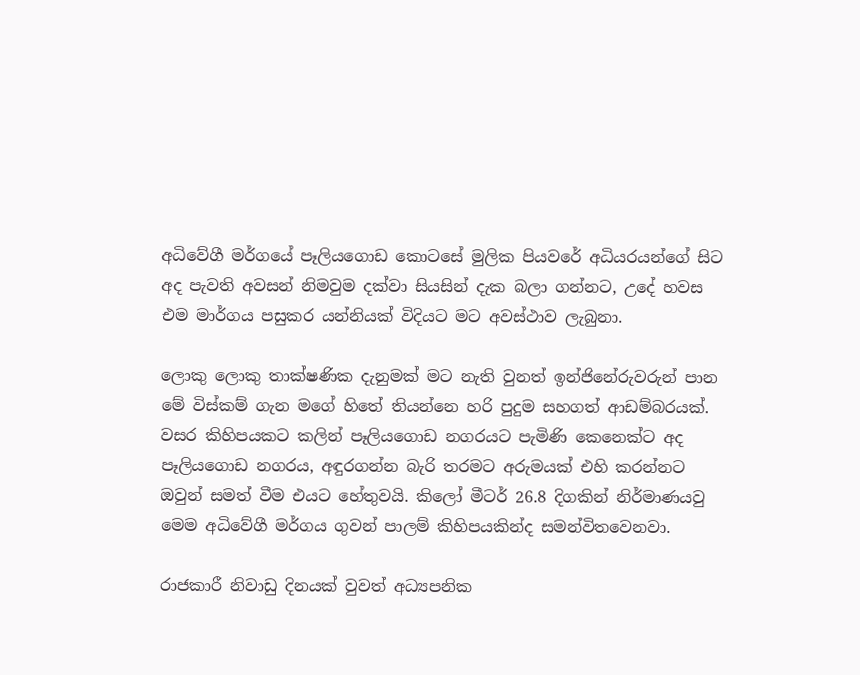අධිවේගී මර්ගයේ පෑලියගොඩ කොටසේ මුලික පියවරේ අධියරයන්ගේ සිට අද පැවති අවසන් නිමවුම දක්වා සියසින් දැක බලා ගන්නට, උදේ හවස එම මාර්ගය පසුකර යන්නියක් විදියට මට අවස්ථාව ලැබුනා.

ලොකු ලොකු තාක්ෂණික දැනුමක් මට නැති වුනත් ඉන්ජිනේරුවරුන් පාන මේ විස්කම් ගැන මගේ හිතේ තියන්නෙ හරි පුදුම සහගත් ආඩම්බරයක්. වසර කිහිපයකට කලින් පෑලියගොඩ නගරයට පැමිණි කෙනෙක්ට අද පෑලියගොඩ නගරය, අඳුරගන්න බැරි තරමට අරුමයක් එහි කරන්නට ඔවුන් සමත් වීම එයට හේතුවයි. කිලෝ මීටර් 26.8 දිගකින් නිර්මාණයවු මෙම අධිවේගී මර්ගය ගුවන් පාලම් කිහිපයකින්ද සමන්විතවෙනවා.

රාජකාරී නිවාඩු දිනයක් වුවත් අධ්‍යපනික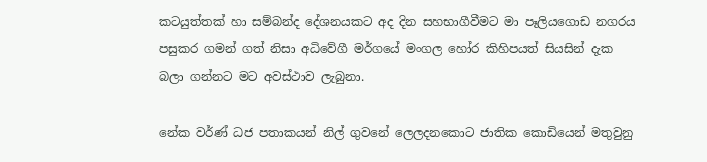කටයුත්තක් හා සම්බන්ද දේශනයකට අද දින සහභාගීවීමට මා පෑලියගොඩ නගරය පසුකර ගමන් ගත් නිසා අධිවේගී මර්ගයේ මංගල හෝර කිහිපයත් සියසින් දැක බලා ගන්නට මට අවස්ථාව ලැබුනා.

නේක වර්ණ් ධජ පතාකයන් නිල් ගුවනේ ලෙලදනකොට ජාතික කොඩියෙන් මතුවුනු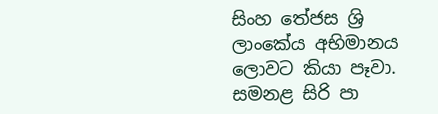සිංහ තේජස ශ්‍රි ලාංකේය අභිමානය ලොවට කියා පෑවා. සමනළ සිරි පා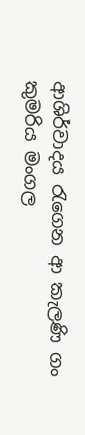ආශිර්වාදය ‍රැගෙන ආ කැලණි ගං කුමරිය මංගල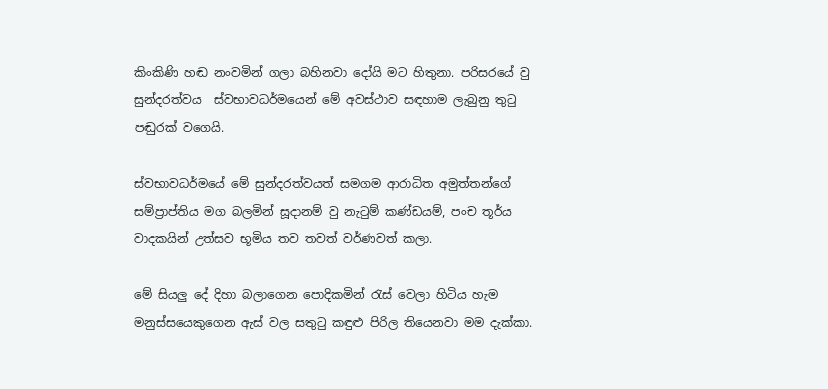කිංකිණි හඬ නංවමින් ගලා බහිනවා දෝයි මට හිතුනා. පරිසරයේ වු  සුන්දරත්වය  ස්වභාවධර්මයෙන් මේ අවස්ථාව සඳහාම ලැබුනු තු‍ටු පඬුරක් වගෙයි.

ස්වභාවධර්මයේ මේ සුන්දරත්වයත් සමගම ආරාධිත අමුත්තන්ගේ සම්ප්‍රාප්තිය මග බලමින් සූදානම් වු නැ‍ටුම් කණ්ඩයම්, පංච තූර්ය වාදකයින් උත්සව භූමිය තව තවත් වර්ණවත් කලා.

මේ සියලු දේ දිහා බලාගෙන පොදිකමින් ‍රැස් වෙලා හිටිය හැම මනුස්සයෙකුගෙන ඇස් වල සතු‍ටු කඳුළු පිරිල තියෙනවා මම දැක්කා.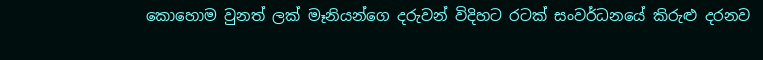කොහොම වුනත් ලක් මෑනියන්ගෙ දරුවන් විදිහට රටක් සංවර්ධනයේ කිරුළු දරනව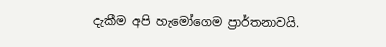දැකීම අපි හැමෝගෙම ප්‍රාර්තනාවයි.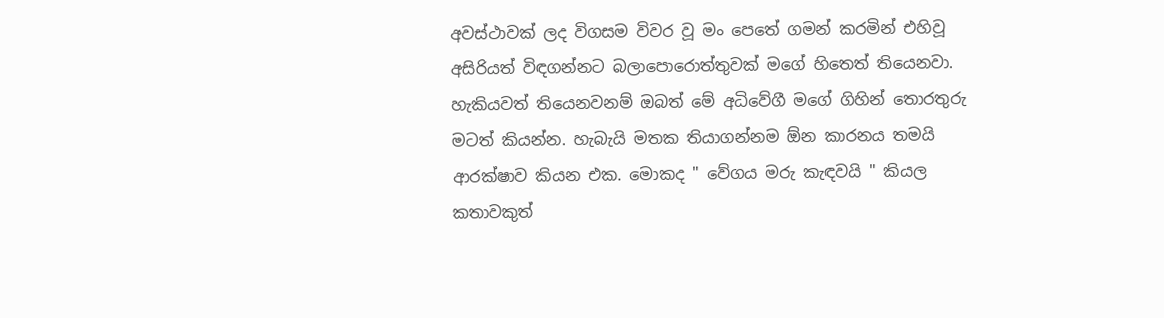අවස්ථාවක් ලද විගසම විවර වූ මං පෙතේ ගමන් කරමින් එහිවූ අසිරියත් විඳගන්නට බලාපොරොත්තුවක් මගේ හිතෙත් තියෙනවා. හැකියවත් තියෙනවනම් ඔබත් මේ අධිවේගී මගේ ගිහින් තොරතුරු මටත් කියන්න. හැබැයි මතක තියාගන්නම ඕන කාරනය තමයි ආරක්ෂාව කියන එක. මොකද " වේගය මරු කැඳවයි " කියල කතාවකුත්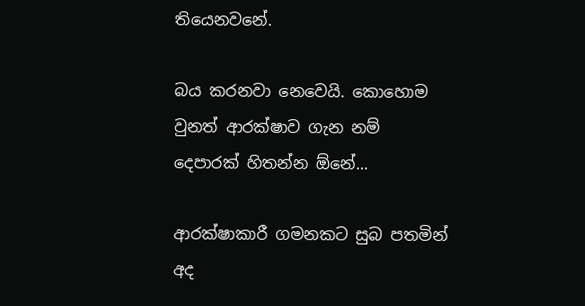තියෙනවනේ.

බය කරනවා නෙවෙයි. කොහොම වුනත් ආරක්ෂාව ගැන නම් දෙපාරක් හිතන්න ඕනේ...

ආරක්ෂාකාරී ගමනකට සුබ පතමින්  අද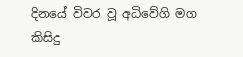දිනයේ විවර වූ අධිවේගි මග කිසිදු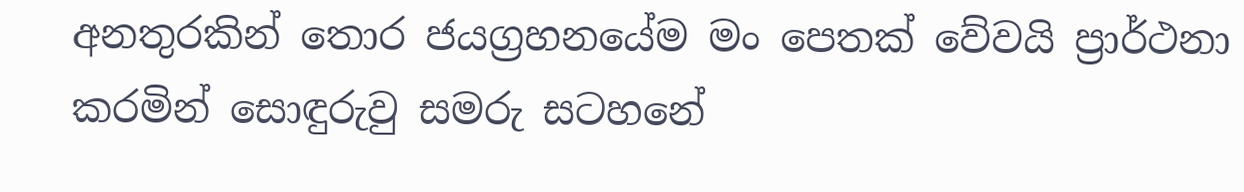අනතුරකින් තොර ජයග්‍රහනයේම මං පෙතක් වේවයි ප්‍රාර්ථනා කරමින් සොඳුරුවු සමරු සටහනේ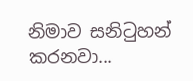නිමාව සනි‍ටුහන් කරනවා...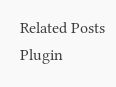Related Posts Plugin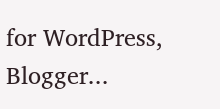for WordPress, Blogger...